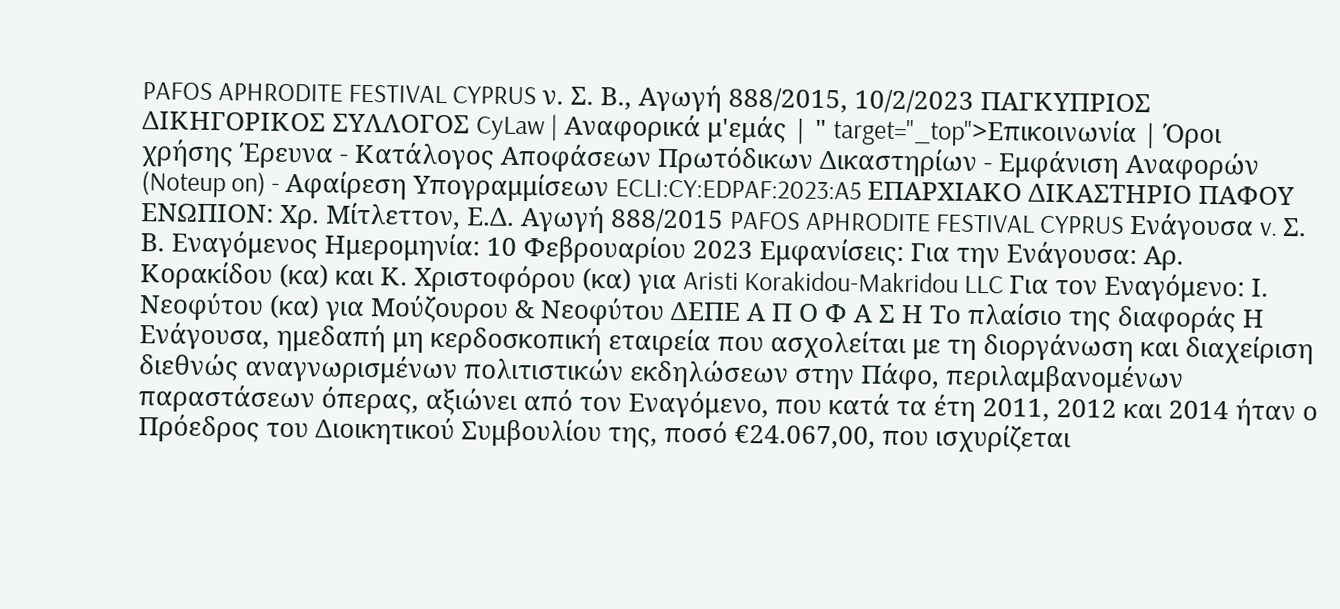PAFOS APHRODITE FESTIVAL CYPRUS ν. Σ. Β., Αγωγή 888/2015, 10/2/2023 ΠΑΓΚΥΠΡΙΟΣ ΔΙΚΗΓΟΡΙΚΟΣ ΣΥΛΛΟΓΟΣ CyLaw | Αναφορικά μ'εμάς | " target="_top">Επικοινωνία | Όροι χρήσης Έρευνα - Κατάλογος Αποφάσεων Πρωτόδικων Δικαστηρίων - Εμφάνιση Αναφορών (Noteup on) - Αφαίρεση Υπογραμμίσεων ECLI:CY:EDPAF:2023:A5 ΕΠΑΡΧΙΑΚΟ ΔΙΚΑΣΤΗΡΙΟ ΠΑΦΟΥ ΕΝΩΠΙΟΝ: Χρ. Μίτλεττον, Ε.Δ. Αγωγή 888/2015 PAFOS APHRODITE FESTIVAL CYPRUS Ενάγουσα v. Σ. Β. Εναγόμενος Ημερομηνία: 10 Φεβρουαρίου 2023 Εμφανίσεις: Για την Ενάγουσα: Αρ. Κορακίδου (κα) και Κ. Χριστοφόρου (κα) για Aristi Korakidou-Makridou LLC Για τον Εναγόμενο: Ι. Νεοφύτου (κα) για Μούζουρου & Νεοφύτου ΔΕΠΕ Α Π Ο Φ Α Σ Η Το πλαίσιο της διαφοράς Η Ενάγουσα, ημεδαπή μη κερδοσκοπική εταιρεία που ασχολείται με τη διοργάνωση και διαχείριση διεθνώς αναγνωρισμένων πολιτιστικών εκδηλώσεων στην Πάφο, περιλαμβανομένων παραστάσεων όπερας, αξιώνει από τον Εναγόμενο, που κατά τα έτη 2011, 2012 και 2014 ήταν ο Πρόεδρος του Διοικητικού Συμβουλίου της, ποσό €24.067,00, που ισχυρίζεται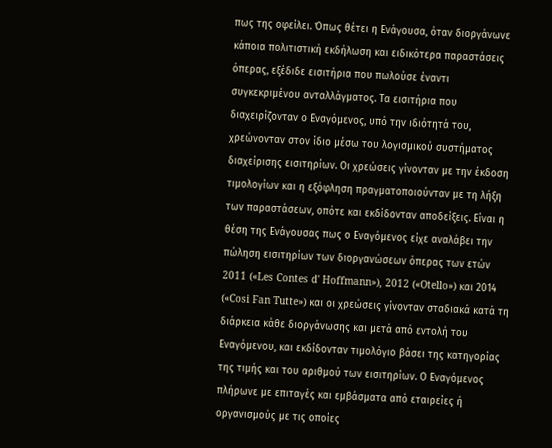πως της οφείλει. Όπως θέτει η Ενάγουσα, όταν διοργάνωνε κάποια πολιτιστική εκδήλωση και ειδικότερα παραστάσεις όπερας, εξέδιδε εισιτήρια που πωλούσε έναντι συγκεκριμένου ανταλλάγματος. Τα εισιτήρια που διαχειρίζονταν ο Εναγόμενος, υπό την ιδιότητά του, χρεώνονταν στον ίδιο μέσω του λογισμικού συστήματος διαχείρισης εισιτηρίων. Οι χρεώσεις γίνονταν με την έκδοση τιμολογίων και η εξόφληση πραγματοποιούνταν με τη λήξη των παραστάσεων, οπότε και εκδίδονταν αποδείξεις. Είναι η θέση της Ενάγουσας πως ο Εναγόμενος είχε αναλάβει την πώληση εισιτηρίων των διοργανώσεων όπερας των ετών 2011 («Les Contes d' Hoffmann»), 2012 («Otello») και 2014 («Cosi Fan Tutte») και οι χρεώσεις γίνονταν σταδιακά κατά τη διάρκεια κάθε διοργάνωσης και μετά από εντολή του Εναγόμενου, και εκδίδονταν τιμολόγιο βάσει της κατηγορίας της τιμής και του αριθμού των εισιτηρίων. Ο Εναγόμενος πλήρωνε με επιταγές και εμβάσματα από εταιρείες ή οργανισμούς με τις οποίες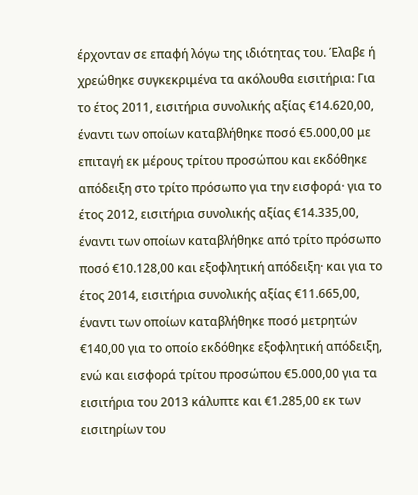έρχονταν σε επαφή λόγω της ιδιότητας του. Έλαβε ή χρεώθηκε συγκεκριμένα τα ακόλουθα εισιτήρια: Για το έτος 2011, εισιτήρια συνολικής αξίας €14.620,00, έναντι των οποίων καταβλήθηκε ποσό €5.000,00 με επιταγή εκ μέρους τρίτου προσώπου και εκδόθηκε απόδειξη στο τρίτο πρόσωπο για την εισφορά· για το έτος 2012, εισιτήρια συνολικής αξίας €14.335,00, έναντι των οποίων καταβλήθηκε από τρίτο πρόσωπο ποσό €10.128,00 και εξοφλητική απόδειξη· και για το έτος 2014, εισιτήρια συνολικής αξίας €11.665,00, έναντι των οποίων καταβλήθηκε ποσό μετρητών €140,00 για το οποίο εκδόθηκε εξοφλητική απόδειξη, ενώ και εισφορά τρίτου προσώπου €5.000,00 για τα εισιτήρια του 2013 κάλυπτε και €1.285,00 εκ των εισιτηρίων του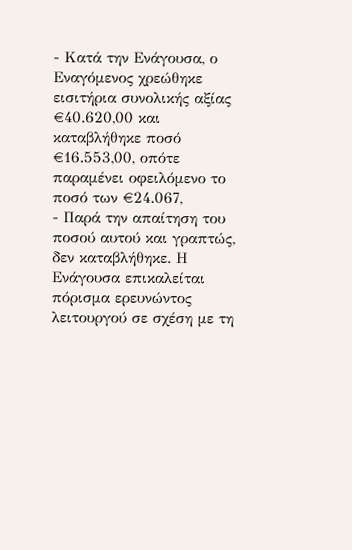- Κατά την Ενάγουσα, ο Εναγόμενος χρεώθηκε εισιτήρια συνολικής αξίας €40.620,00 και καταβλήθηκε ποσό €16.553,00, οπότε παραμένει οφειλόμενο το ποσό των €24.067,
- Παρά την απαίτηση του ποσού αυτού και γραπτώς, δεν καταβλήθηκε. Η Ενάγουσα επικαλείται πόρισμα ερευνώντος λειτουργού σε σχέση με τη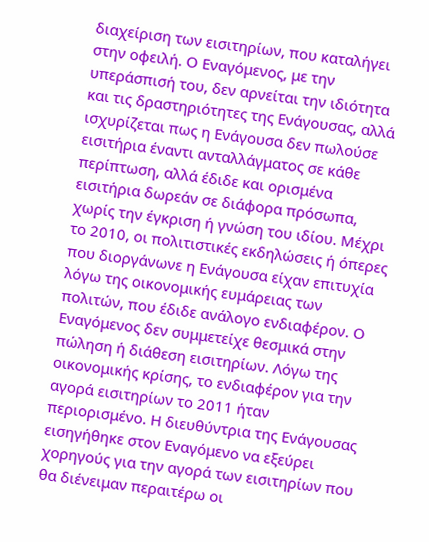διαχείριση των εισιτηρίων, που καταλήγει στην οφειλή. Ο Εναγόμενος, με την υπεράσπισή του, δεν αρνείται την ιδιότητα και τις δραστηριότητες της Ενάγουσας, αλλά ισχυρίζεται πως η Ενάγουσα δεν πωλούσε εισιτήρια έναντι ανταλλάγματος σε κάθε περίπτωση, αλλά έδιδε και ορισμένα εισιτήρια δωρεάν σε διάφορα πρόσωπα, χωρίς την έγκριση ή γνώση του ιδίου. Μέχρι το 2010, οι πολιτιστικές εκδηλώσεις ή όπερες που διοργάνωνε η Ενάγουσα είχαν επιτυχία λόγω της οικονομικής ευμάρειας των πολιτών, που έδιδε ανάλογο ενδιαφέρον. Ο Εναγόμενος δεν συμμετείχε θεσμικά στην πώληση ή διάθεση εισιτηρίων. Λόγω της οικονομικής κρίσης, το ενδιαφέρον για την αγορά εισιτηρίων το 2011 ήταν περιορισμένο. Η διευθύντρια της Ενάγουσας εισηγήθηκε στον Εναγόμενο να εξεύρει χορηγούς για την αγορά των εισιτηρίων που θα διένειμαν περαιτέρω οι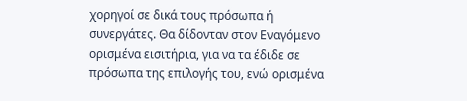χορηγοί σε δικά τους πρόσωπα ή συνεργάτες. Θα δίδονταν στον Εναγόμενο ορισμένα εισιτήρια, για να τα έδιδε σε πρόσωπα της επιλογής του, ενώ ορισμένα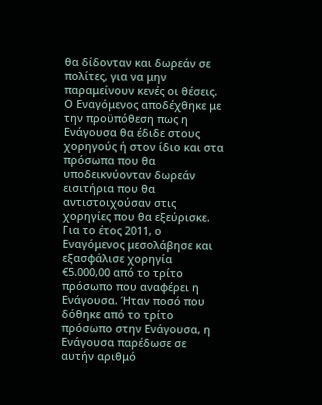θα δίδονταν και δωρεάν σε πολίτες, για να μην παραμείνουν κενές οι θέσεις. Ο Εναγόμενος αποδέχθηκε με την προϋπόθεση πως η Ενάγουσα θα έδιδε στους χορηγούς ή στον ίδιο και στα πρόσωπα που θα υποδεικνύονταν δωρεάν εισιτήρια που θα αντιστοιχούσαν στις χορηγίες που θα εξεύρισκε. Για το έτος 2011, ο Εναγόμενος μεσολάβησε και εξασφάλισε χορηγία €5.000,00 από το τρίτο πρόσωπο που αναφέρει η Ενάγουσα. Ήταν ποσό που δόθηκε από το τρίτο πρόσωπο στην Ενάγουσα, η Ενάγουσα παρέδωσε σε αυτήν αριθμό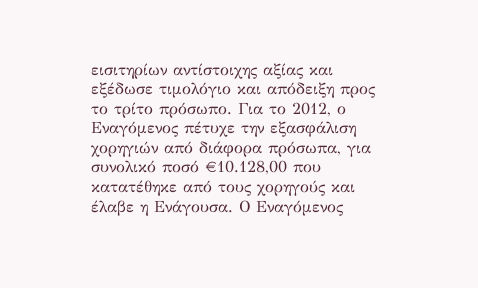εισιτηρίων αντίστοιχης αξίας και εξέδωσε τιμολόγιο και απόδειξη προς το τρίτο πρόσωπο. Για το 2012, ο Εναγόμενος πέτυχε την εξασφάλιση χορηγιών από διάφορα πρόσωπα, για συνολικό ποσό €10.128,00 που κατατέθηκε από τους χορηγούς και έλαβε η Ενάγουσα. Ο Εναγόμενος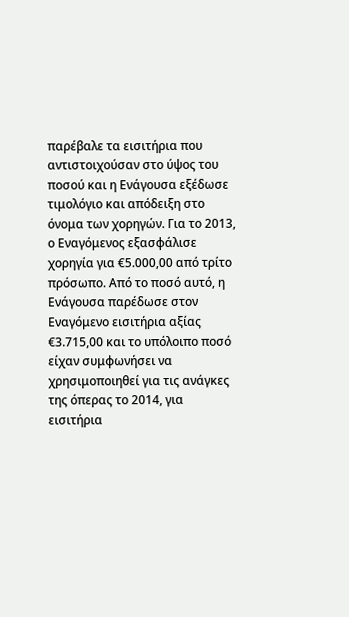παρέβαλε τα εισιτήρια που αντιστοιχούσαν στο ύψος του ποσού και η Ενάγουσα εξέδωσε τιμολόγιο και απόδειξη στο όνομα των χορηγών. Για το 2013, ο Εναγόμενος εξασφάλισε χορηγία για €5.000,00 από τρίτο πρόσωπο. Από το ποσό αυτό, η Ενάγουσα παρέδωσε στον Εναγόμενο εισιτήρια αξίας €3.715,00 και το υπόλοιπο ποσό είχαν συμφωνήσει να χρησιμοποιηθεί για τις ανάγκες της όπερας το 2014, για εισιτήρια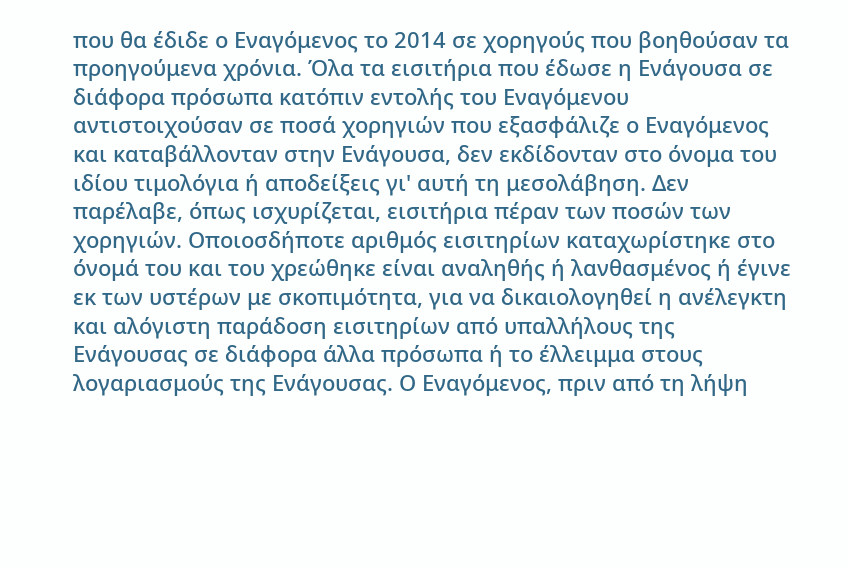που θα έδιδε ο Εναγόμενος το 2014 σε χορηγούς που βοηθούσαν τα προηγούμενα χρόνια. Όλα τα εισιτήρια που έδωσε η Ενάγουσα σε διάφορα πρόσωπα κατόπιν εντολής του Εναγόμενου αντιστοιχούσαν σε ποσά χορηγιών που εξασφάλιζε ο Εναγόμενος και καταβάλλονταν στην Ενάγουσα, δεν εκδίδονταν στο όνομα του ιδίου τιμολόγια ή αποδείξεις γι' αυτή τη μεσολάβηση. Δεν παρέλαβε, όπως ισχυρίζεται, εισιτήρια πέραν των ποσών των χορηγιών. Οποιοσδήποτε αριθμός εισιτηρίων καταχωρίστηκε στο όνομά του και του χρεώθηκε είναι αναληθής ή λανθασμένος ή έγινε εκ των υστέρων με σκοπιμότητα, για να δικαιολογηθεί η ανέλεγκτη και αλόγιστη παράδοση εισιτηρίων από υπαλλήλους της Ενάγουσας σε διάφορα άλλα πρόσωπα ή το έλλειμμα στους λογαριασμούς της Ενάγουσας. Ο Εναγόμενος, πριν από τη λήψη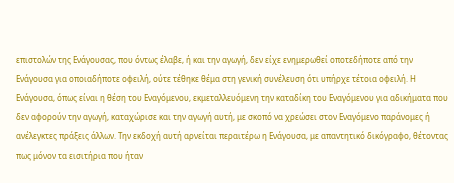επιστολών της Ενάγουσας, που όντως έλαβε, ή και την αγωγή, δεν είχε ενημερωθεί οποτεδήποτε από την Ενάγουσα για οποιαδήποτε οφειλή, ούτε τέθηκε θέμα στη γενική συνέλευση ότι υπήρχε τέτοια οφειλή. Η Ενάγουσα, όπως είναι η θέση του Εναγόμενου, εκμεταλλευόμενη την καταδίκη του Εναγόμενου για αδικήματα που δεν αφορούν την αγωγή, καταχώρισε και την αγωγή αυτή, με σκοπό να χρεώσει στον Εναγόμενο παράνομες ή ανέλεγκτες πράξεις άλλων. Την εκδοχή αυτή αρνείται περαιτέρω η Ενάγουσα, με απαντητικό δικόγραφο, θέτοντας πως μόνον τα εισιτήρια που ήταν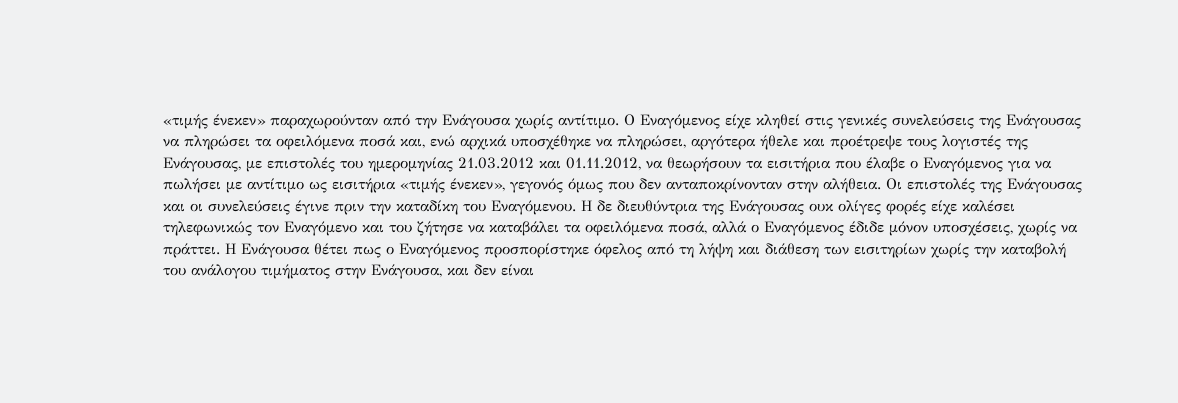«τιμής ένεκεν» παραχωρούνταν από την Ενάγουσα χωρίς αντίτιμο. Ο Εναγόμενος είχε κληθεί στις γενικές συνελεύσεις της Ενάγουσας να πληρώσει τα οφειλόμενα ποσά και, ενώ αρχικά υποσχέθηκε να πληρώσει, αργότερα ήθελε και προέτρεψε τους λογιστές της Ενάγουσας, με επιστολές του ημερομηνίας 21.03.2012 και 01.11.2012, να θεωρήσουν τα εισιτήρια που έλαβε ο Εναγόμενος για να πωλήσει με αντίτιμο ως εισιτήρια «τιμής ένεκεν», γεγονός όμως που δεν ανταποκρίνονταν στην αλήθεια. Οι επιστολές της Ενάγουσας και οι συνελεύσεις έγινε πριν την καταδίκη του Εναγόμενου. Η δε διευθύντρια της Ενάγουσας ουκ ολίγες φορές είχε καλέσει τηλεφωνικώς τον Εναγόμενο και του ζήτησε να καταβάλει τα οφειλόμενα ποσά, αλλά ο Εναγόμενος έδιδε μόνον υποσχέσεις, χωρίς να πράττει. Η Ενάγουσα θέτει πως ο Εναγόμενος προσπορίστηκε όφελος από τη λήψη και διάθεση των εισιτηρίων χωρίς την καταβολή του ανάλογου τιμήματος στην Ενάγουσα, και δεν είναι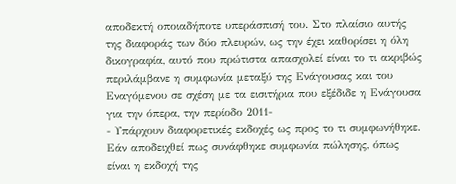αποδεκτή οποιαδήποτε υπεράσπισή του. Στο πλαίσιο αυτής της διαφοράς των δύο πλευρών, ως την έχει καθορίσει η όλη δικογραφία, αυτό που πρώτιστα απασχολεί είναι το τι ακριβώς περιλάμβανε η συμφωνία μεταξύ της Ενάγουσας και του Εναγόμενου σε σχέση με τα εισιτήρια που εξέδιδε η Ενάγουσα για την όπερα, την περίοδο 2011-
- Υπάρχουν διαφορετικές εκδοχές ως προς το τι συμφωνήθηκε. Εάν αποδειχθεί πως συνάφθηκε συμφωνία πώλησης, όπως είναι η εκδοχή της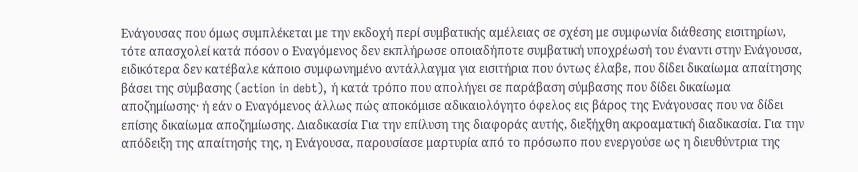Ενάγουσας που όμως συμπλέκεται με την εκδοχή περί συμβατικής αμέλειας σε σχέση με συμφωνία διάθεσης εισιτηρίων, τότε απασχολεί κατά πόσον ο Εναγόμενος δεν εκπλήρωσε οποιαδήποτε συμβατική υποχρέωσή του έναντι στην Ενάγουσα, ειδικότερα δεν κατέβαλε κάποιο συμφωνημένο αντάλλαγμα για εισιτήρια που όντως έλαβε, που δίδει δικαίωμα απαίτησης βάσει της σύμβασης (action in debt), ή κατά τρόπο που απολήγει σε παράβαση σύμβασης που δίδει δικαίωμα αποζημίωσης· ή εάν ο Εναγόμενος άλλως πώς αποκόμισε αδικαιολόγητο όφελος εις βάρος της Ενάγουσας που να δίδει επίσης δικαίωμα αποζημίωσης. Διαδικασία Για την επίλυση της διαφοράς αυτής, διεξήχθη ακροαματική διαδικασία. Για την απόδειξη της απαίτησής της, η Ενάγουσα, παρουσίασε μαρτυρία από το πρόσωπο που ενεργούσε ως η διευθύντρια της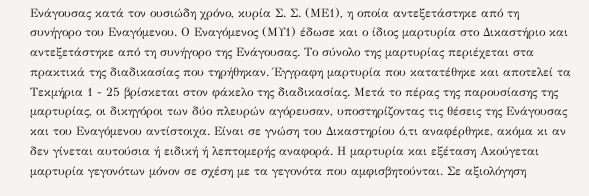Ενάγουσας κατά τον ουσιώδη χρόνο, κυρία Σ. Σ. (ΜΕ1), η οποία αντεξετάστηκε από τη συνήγορο του Εναγόμενου. Ο Εναγόμενος (ΜΥ1) έδωσε και ο ίδιος μαρτυρία στο Δικαστήριο και αντεξετάστηκε από τη συνήγορο της Ενάγουσας. Το σύνολο της μαρτυρίας περιέχεται στα πρακτικά της διαδικασίας που τηρήθηκαν. Έγγραφη μαρτυρία που κατατέθηκε και αποτελεί τα Τεκμήρια 1 - 25 βρίσκεται στον φάκελο της διαδικασίας. Μετά το πέρας της παρουσίασης της μαρτυρίας, οι δικηγόροι των δύο πλευρών αγόρευσαν, υποστηρίζοντας τις θέσεις της Ενάγουσας και του Εναγόμενου αντίστοιχα. Είναι σε γνώση του Δικαστηρίου ό,τι αναφέρθηκε, ακόμα κι αν δεν γίνεται αυτούσια ή ειδική ή λεπτομερής αναφορά. Η μαρτυρία και εξέταση Ακούγεται μαρτυρία γεγονότων μόνον σε σχέση με τα γεγονότα που αμφισβητούνται. Σε αξιολόγηση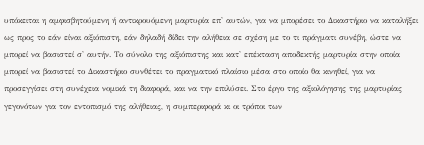υπόκειται η αμφισβητούμενη ή αντικρουόμενη μαρτυρία επ' αυτών, για να μπορέσει το Δικαστήριο να καταλήξει ως προς το εάν είναι αξιόπιστη, εάν δηλαδή δίδει την αλήθεια σε σχέση με το τι πράγματι συνέβη, ώστε να μπορεί να βασιστεί σ' αυτήν. Το σύνολο της αξιόπιστης και κατ' επέκταση αποδεκτής μαρτυρία στην οποία μπορεί να βασιστεί το Δικαστήριο συνθέτει το πραγματικό πλαίσιο μέσα στο οποίο θα κινηθεί, για να προσεγγίσει στη συνέχεια νομικά τη διαφορά, και να την επιλύσει. Στο έργο της αξιολόγησης της μαρτυρίας γεγονότων για τον εντοπισμό της αλήθειας, η συμπεριφορά κι οι τρόποι των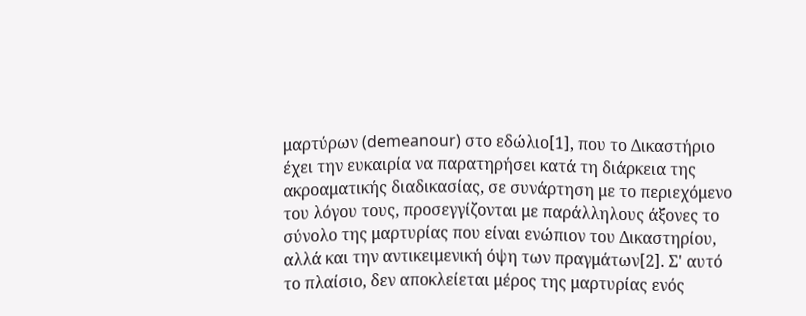μαρτύρων (demeanour) στο εδώλιο[1], που το Δικαστήριο έχει την ευκαιρία να παρατηρήσει κατά τη διάρκεια της ακροαματικής διαδικασίας, σε συνάρτηση με το περιεχόμενο του λόγου τους, προσεγγίζονται με παράλληλους άξονες το σύνολο της μαρτυρίας που είναι ενώπιον του Δικαστηρίου, αλλά και την αντικειμενική όψη των πραγμάτων[2]. Σ' αυτό το πλαίσιο, δεν αποκλείεται μέρος της μαρτυρίας ενός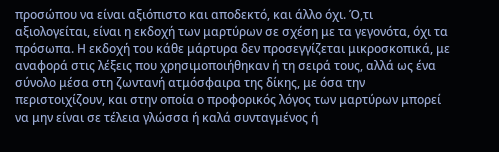προσώπου να είναι αξιόπιστο και αποδεκτό, και άλλο όχι. Ό,τι αξιολογείται, είναι η εκδοχή των μαρτύρων σε σχέση με τα γεγονότα, όχι τα πρόσωπα. Η εκδοχή του κάθε μάρτυρα δεν προσεγγίζεται μικροσκοπικά, με αναφορά στις λέξεις που χρησιμοποιήθηκαν ή τη σειρά τους, αλλά ως ένα σύνολο μέσα στη ζωντανή ατμόσφαιρα της δίκης, με όσα την περιστοιχίζουν, και στην οποία ο προφορικός λόγος των μαρτύρων μπορεί να μην είναι σε τέλεια γλώσσα ή καλά συνταγμένος ή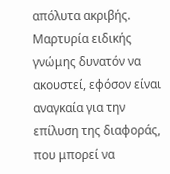απόλυτα ακριβής. Μαρτυρία ειδικής γνώμης δυνατόν να ακουστεί, εφόσον είναι αναγκαία για την επίλυση της διαφοράς, που μπορεί να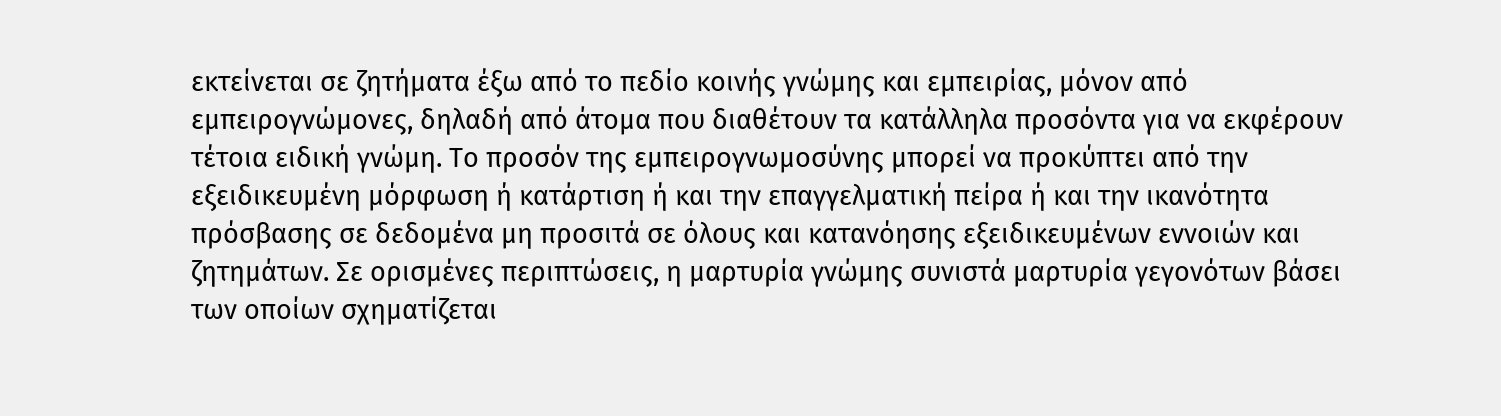εκτείνεται σε ζητήματα έξω από το πεδίο κοινής γνώμης και εμπειρίας, μόνον από εμπειρογνώμονες, δηλαδή από άτομα που διαθέτουν τα κατάλληλα προσόντα για να εκφέρουν τέτοια ειδική γνώμη. Το προσόν της εμπειρογνωμοσύνης μπορεί να προκύπτει από την εξειδικευμένη μόρφωση ή κατάρτιση ή και την επαγγελματική πείρα ή και την ικανότητα πρόσβασης σε δεδομένα μη προσιτά σε όλους και κατανόησης εξειδικευμένων εννοιών και ζητημάτων. Σε ορισμένες περιπτώσεις, η μαρτυρία γνώμης συνιστά μαρτυρία γεγονότων βάσει των οποίων σχηματίζεται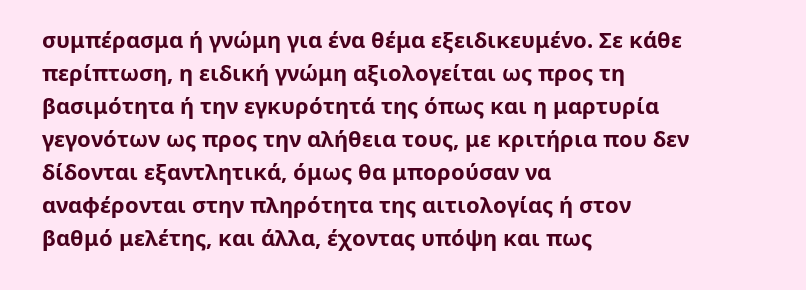συμπέρασμα ή γνώμη για ένα θέμα εξειδικευμένο. Σε κάθε περίπτωση, η ειδική γνώμη αξιολογείται ως προς τη βασιμότητα ή την εγκυρότητά της όπως και η μαρτυρία γεγονότων ως προς την αλήθεια τους, με κριτήρια που δεν δίδονται εξαντλητικά, όμως θα μπορούσαν να αναφέρονται στην πληρότητα της αιτιολογίας ή στον βαθμό μελέτης, και άλλα, έχοντας υπόψη και πως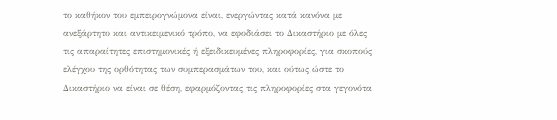το καθήκον του εμπειρογνώμονα είναι, ενεργώντας κατά κανόνα με ανεξάρτητο και αντικειμενικό τρόπο, να εφοδιάσει το Δικαστήριο με όλες τις απαραίτητες επιστημονικές ή εξειδικευμένες πληροφορίες, για σκοπούς ελέγχου της ορθότητας των συμπερασμάτων του, και ούτως ώστε το Δικαστήριο να είναι σε θέση, εφαρμόζοντας τις πληροφορίες στα γεγονότα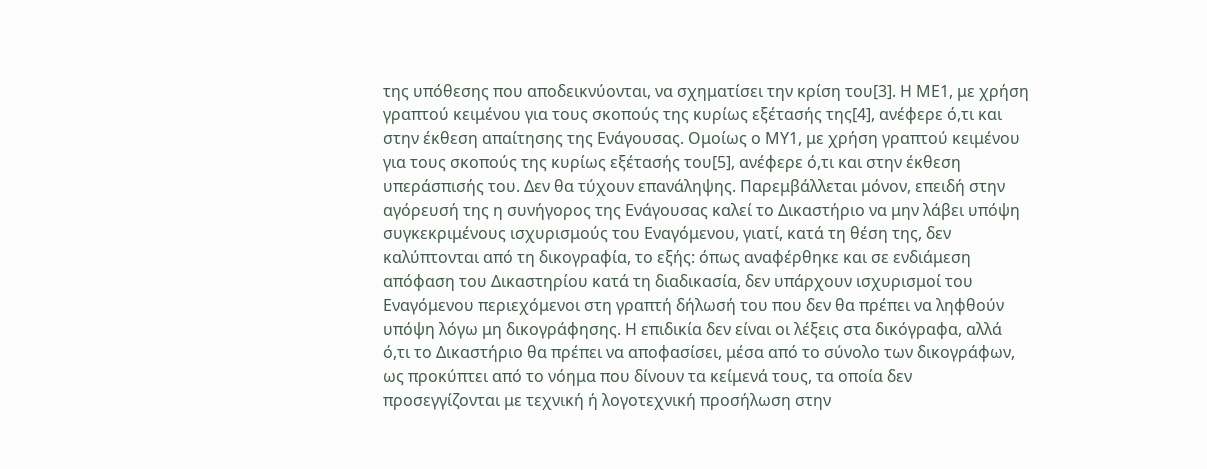της υπόθεσης που αποδεικνύονται, να σχηματίσει την κρίση του[3]. Η ΜΕ1, με χρήση γραπτού κειμένου για τους σκοπούς της κυρίως εξέτασής της[4], ανέφερε ό,τι και στην έκθεση απαίτησης της Ενάγουσας. Ομοίως ο ΜΥ1, με χρήση γραπτού κειμένου για τους σκοπούς της κυρίως εξέτασής του[5], ανέφερε ό,τι και στην έκθεση υπεράσπισής του. Δεν θα τύχουν επανάληψης. Παρεμβάλλεται μόνον, επειδή στην αγόρευσή της η συνήγορος της Ενάγουσας καλεί το Δικαστήριο να μην λάβει υπόψη συγκεκριμένους ισχυρισμούς του Εναγόμενου, γιατί, κατά τη θέση της, δεν καλύπτονται από τη δικογραφία, το εξής: όπως αναφέρθηκε και σε ενδιάμεση απόφαση του Δικαστηρίου κατά τη διαδικασία, δεν υπάρχουν ισχυρισμοί του Εναγόμενου περιεχόμενοι στη γραπτή δήλωσή του που δεν θα πρέπει να ληφθούν υπόψη λόγω μη δικογράφησης. Η επιδικία δεν είναι οι λέξεις στα δικόγραφα, αλλά ό,τι το Δικαστήριο θα πρέπει να αποφασίσει, μέσα από το σύνολο των δικογράφων, ως προκύπτει από το νόημα που δίνουν τα κείμενά τους, τα οποία δεν προσεγγίζονται με τεχνική ή λογοτεχνική προσήλωση στην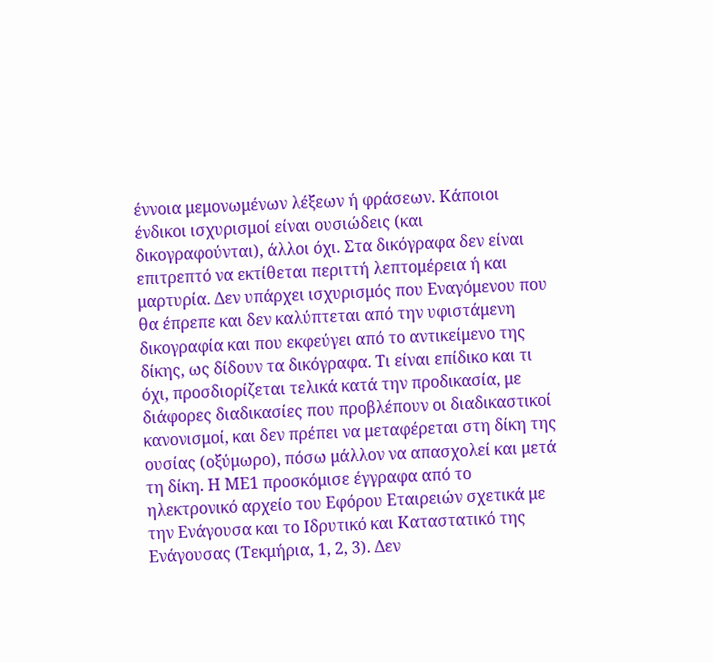έννοια μεμονωμένων λέξεων ή φράσεων. Κάποιοι ένδικοι ισχυρισμοί είναι ουσιώδεις (και δικογραφούνται), άλλοι όχι. Στα δικόγραφα δεν είναι επιτρεπτό να εκτίθεται περιττή λεπτομέρεια ή και μαρτυρία. Δεν υπάρχει ισχυρισμός που Εναγόμενου που θα έπρεπε και δεν καλύπτεται από την υφιστάμενη δικογραφία και που εκφεύγει από το αντικείμενο της δίκης, ως δίδουν τα δικόγραφα. Τι είναι επίδικο και τι όχι, προσδιορίζεται τελικά κατά την προδικασία, με διάφορες διαδικασίες που προβλέπουν οι διαδικαστικοί κανονισμοί, και δεν πρέπει να μεταφέρεται στη δίκη της ουσίας (οξύμωρο), πόσω μάλλον να απασχολεί και μετά τη δίκη. Η ΜΕ1 προσκόμισε έγγραφα από το ηλεκτρονικό αρχείο του Εφόρου Εταιρειών σχετικά με την Ενάγουσα και το Ιδρυτικό και Καταστατικό της Ενάγουσας (Τεκμήρια, 1, 2, 3). Δεν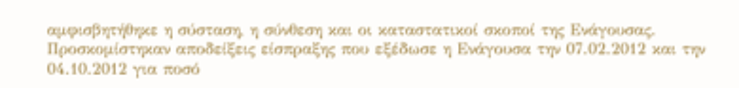αμφισβητήθηκε η σύσταση, η σύνθεση και οι καταστατικοί σκοποί της Ενάγουσας. Προσκομίστηκαν αποδείξεις είσπραξης που εξέδωσε η Ενάγουσα την 07.02.2012 και την 04.10.2012 για ποσό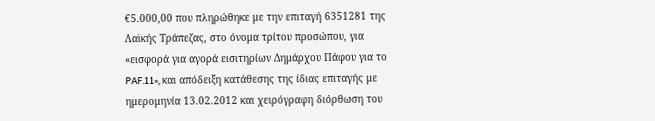€5.000,00 που πληρώθηκε με την επιταγή 6351281 της Λαϊκής Τράπεζας, στο όνομα τρίτου προσώπου, για «εισφορά για αγορά εισιτηρίων Δημάρχου Πάφου για το PAF.11», και απόδειξη κατάθεσης της ίδιας επιταγής με ημερομηνία 13.02.2012 και χειρόγραφη διόρθωση του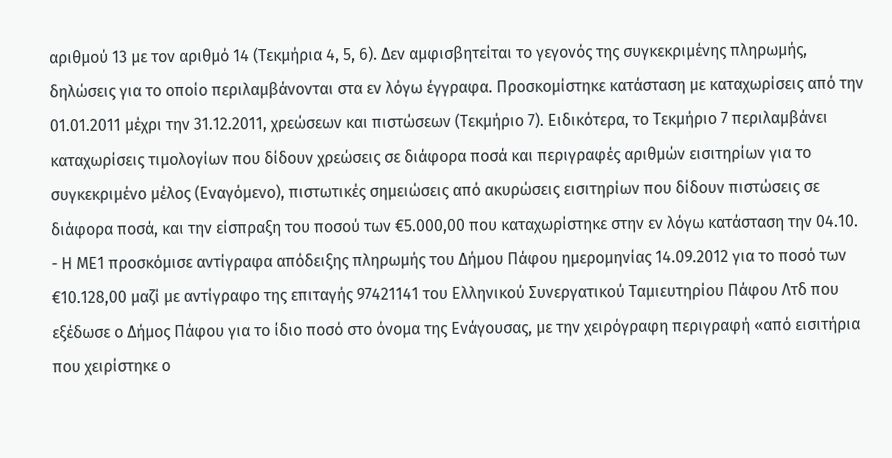αριθμού 13 με τον αριθμό 14 (Τεκμήρια 4, 5, 6). Δεν αμφισβητείται το γεγονός της συγκεκριμένης πληρωμής, δηλώσεις για το οποίο περιλαμβάνονται στα εν λόγω έγγραφα. Προσκομίστηκε κατάσταση με καταχωρίσεις από την 01.01.2011 μέχρι την 31.12.2011, χρεώσεων και πιστώσεων (Τεκμήριο 7). Ειδικότερα, το Τεκμήριο 7 περιλαμβάνει καταχωρίσεις τιμολογίων που δίδουν χρεώσεις σε διάφορα ποσά και περιγραφές αριθμών εισιτηρίων για το συγκεκριμένο μέλος (Εναγόμενο), πιστωτικές σημειώσεις από ακυρώσεις εισιτηρίων που δίδουν πιστώσεις σε διάφορα ποσά, και την είσπραξη του ποσού των €5.000,00 που καταχωρίστηκε στην εν λόγω κατάσταση την 04.10.
- Η ΜΕ1 προσκόμισε αντίγραφα απόδειξης πληρωμής του Δήμου Πάφου ημερομηνίας 14.09.2012 για το ποσό των €10.128,00 μαζί με αντίγραφο της επιταγής 97421141 του Ελληνικού Συνεργατικού Ταμιευτηρίου Πάφου Λτδ που εξέδωσε ο Δήμος Πάφου για το ίδιο ποσό στο όνομα της Ενάγουσας, με την χειρόγραφη περιγραφή «από εισιτήρια που χειρίστηκε ο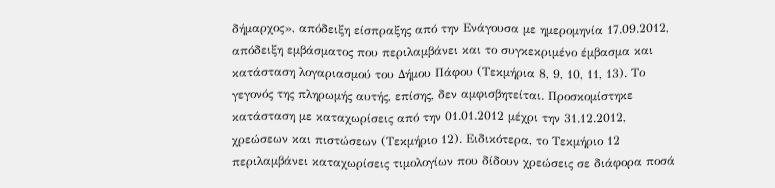δήμαρχος», απόδειξη είσπραξης από την Ενάγουσα με ημερομηνία 17.09.2012, απόδειξη εμβάσματος που περιλαμβάνει και το συγκεκριμένο έμβασμα και κατάσταση λογαριασμού του Δήμου Πάφου (Τεκμήρια 8, 9, 10, 11, 13). Το γεγονός της πληρωμής αυτής, επίσης, δεν αμφισβητείται. Προσκομίστηκε κατάσταση με καταχωρίσεις από την 01.01.2012 μέχρι την 31.12.2012, χρεώσεων και πιστώσεων (Τεκμήριο 12). Ειδικότερα, το Τεκμήριο 12 περιλαμβάνει καταχωρίσεις τιμολογίων που δίδουν χρεώσεις σε διάφορα ποσά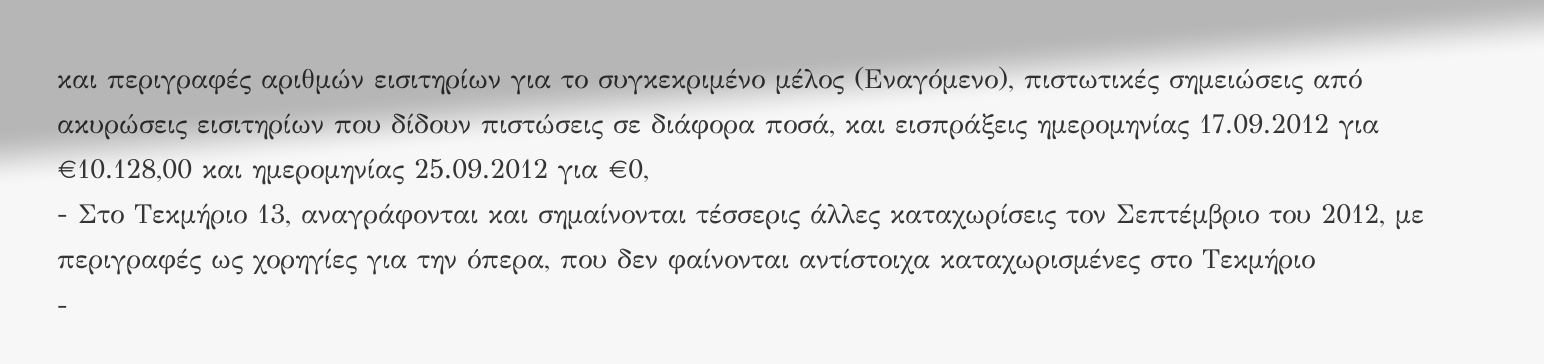και περιγραφές αριθμών εισιτηρίων για το συγκεκριμένο μέλος (Εναγόμενο), πιστωτικές σημειώσεις από ακυρώσεις εισιτηρίων που δίδουν πιστώσεις σε διάφορα ποσά, και εισπράξεις ημερομηνίας 17.09.2012 για €10.128,00 και ημερομηνίας 25.09.2012 για €0,
- Στο Τεκμήριο 13, αναγράφονται και σημαίνονται τέσσερις άλλες καταχωρίσεις τον Σεπτέμβριο του 2012, με περιγραφές ως χορηγίες για την όπερα, που δεν φαίνονται αντίστοιχα καταχωρισμένες στο Τεκμήριο
-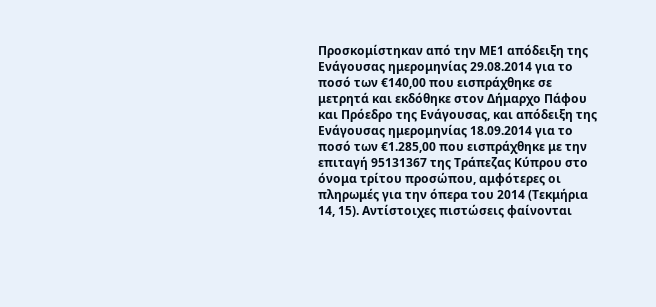Προσκομίστηκαν από την ΜΕ1 απόδειξη της Ενάγουσας ημερομηνίας 29.08.2014 για το ποσό των €140,00 που εισπράχθηκε σε μετρητά και εκδόθηκε στον Δήμαρχο Πάφου και Πρόεδρο της Ενάγουσας, και απόδειξη της Ενάγουσας ημερομηνίας 18.09.2014 για το ποσό των €1.285,00 που εισπράχθηκε με την επιταγή 95131367 της Τράπεζας Κύπρου στο όνομα τρίτου προσώπου, αμφότερες οι πληρωμές για την όπερα του 2014 (Τεκμήρια 14, 15). Αντίστοιχες πιστώσεις φαίνονται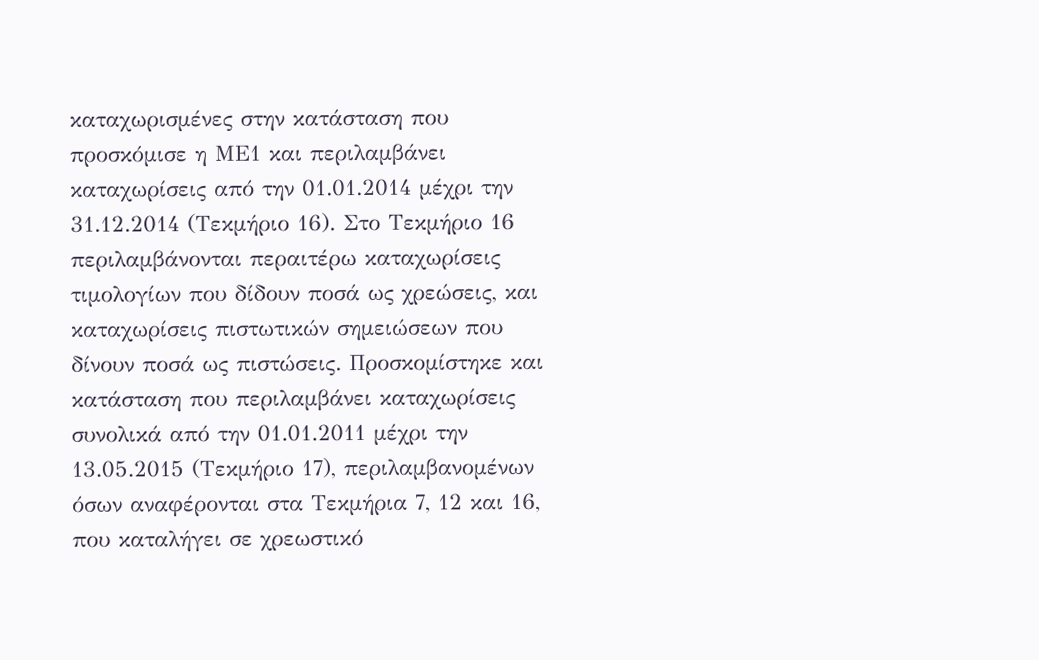καταχωρισμένες στην κατάσταση που προσκόμισε η ΜΕ1 και περιλαμβάνει καταχωρίσεις από την 01.01.2014 μέχρι την 31.12.2014 (Τεκμήριο 16). Στο Τεκμήριο 16 περιλαμβάνονται περαιτέρω καταχωρίσεις τιμολογίων που δίδουν ποσά ως χρεώσεις, και καταχωρίσεις πιστωτικών σημειώσεων που δίνουν ποσά ως πιστώσεις. Προσκομίστηκε και κατάσταση που περιλαμβάνει καταχωρίσεις συνολικά από την 01.01.2011 μέχρι την 13.05.2015 (Τεκμήριο 17), περιλαμβανομένων όσων αναφέρονται στα Τεκμήρια 7, 12 και 16, που καταλήγει σε χρεωστικό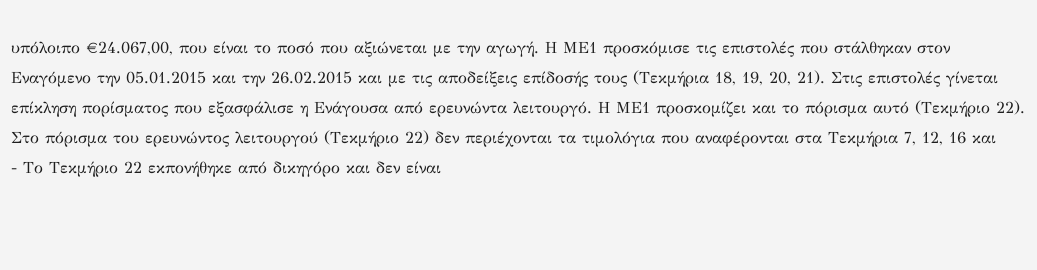υπόλοιπο €24.067,00, που είναι το ποσό που αξιώνεται με την αγωγή. Η ΜΕ1 προσκόμισε τις επιστολές που στάλθηκαν στον Εναγόμενο την 05.01.2015 και την 26.02.2015 και με τις αποδείξεις επίδοσής τους (Τεκμήρια 18, 19, 20, 21). Στις επιστολές γίνεται επίκληση πορίσματος που εξασφάλισε η Ενάγουσα από ερευνώντα λειτουργό. Η ΜΕ1 προσκομίζει και το πόρισμα αυτό (Τεκμήριο 22). Στο πόρισμα του ερευνώντος λειτουργού (Τεκμήριο 22) δεν περιέχονται τα τιμολόγια που αναφέρονται στα Τεκμήρια 7, 12, 16 και
- Το Τεκμήριο 22 εκπονήθηκε από δικηγόρο και δεν είναι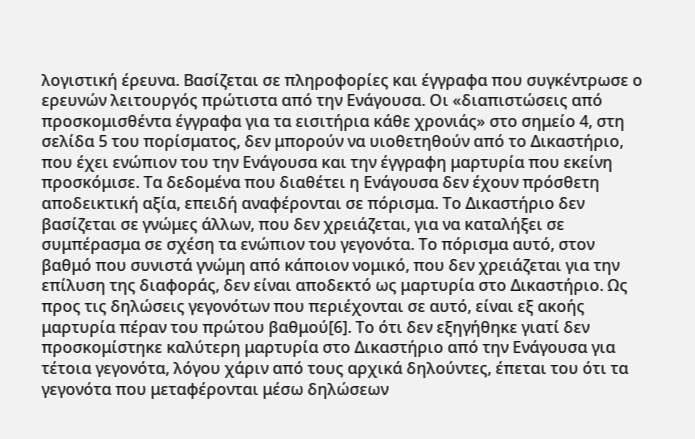λογιστική έρευνα. Βασίζεται σε πληροφορίες και έγγραφα που συγκέντρωσε ο ερευνών λειτουργός πρώτιστα από την Ενάγουσα. Οι «διαπιστώσεις από προσκομισθέντα έγγραφα για τα εισιτήρια κάθε χρονιάς» στο σημείο 4, στη σελίδα 5 του πορίσματος, δεν μπορούν να υιοθετηθούν από το Δικαστήριο, που έχει ενώπιον του την Ενάγουσα και την έγγραφη μαρτυρία που εκείνη προσκόμισε. Τα δεδομένα που διαθέτει η Ενάγουσα δεν έχουν πρόσθετη αποδεικτική αξία, επειδή αναφέρονται σε πόρισμα. Το Δικαστήριο δεν βασίζεται σε γνώμες άλλων, που δεν χρειάζεται, για να καταλήξει σε συμπέρασμα σε σχέση τα ενώπιον του γεγονότα. Το πόρισμα αυτό, στον βαθμό που συνιστά γνώμη από κάποιον νομικό, που δεν χρειάζεται για την επίλυση της διαφοράς, δεν είναι αποδεκτό ως μαρτυρία στο Δικαστήριο. Ως προς τις δηλώσεις γεγονότων που περιέχονται σε αυτό, είναι εξ ακοής μαρτυρία πέραν του πρώτου βαθμού[6]. Το ότι δεν εξηγήθηκε γιατί δεν προσκομίστηκε καλύτερη μαρτυρία στο Δικαστήριο από την Ενάγουσα για τέτοια γεγονότα, λόγου χάριν από τους αρχικά δηλούντες, έπεται του ότι τα γεγονότα που μεταφέρονται μέσω δηλώσεων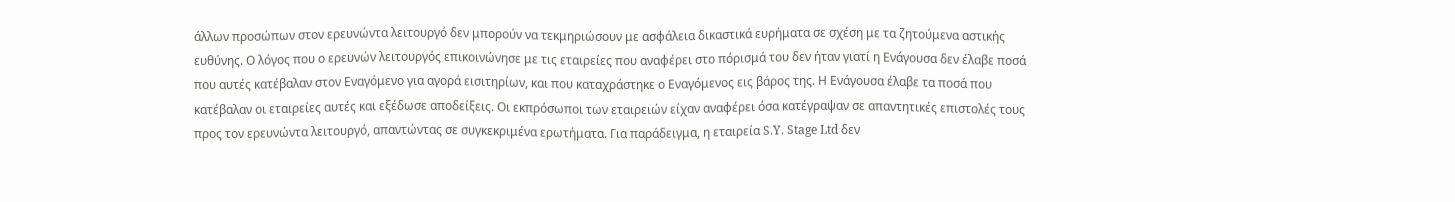άλλων προσώπων στον ερευνώντα λειτουργό δεν μπορούν να τεκμηριώσουν με ασφάλεια δικαστικά ευρήματα σε σχέση με τα ζητούμενα αστικής ευθύνης. Ο λόγος που ο ερευνών λειτουργός επικοινώνησε με τις εταιρείες που αναφέρει στο πόρισμά του δεν ήταν γιατί η Ενάγουσα δεν έλαβε ποσά που αυτές κατέβαλαν στον Εναγόμενο για αγορά εισιτηρίων, και που καταχράστηκε ο Εναγόμενος εις βάρος της. Η Ενάγουσα έλαβε τα ποσά που κατέβαλαν οι εταιρείες αυτές και εξέδωσε αποδείξεις. Οι εκπρόσωποι των εταιρειών είχαν αναφέρει όσα κατέγραψαν σε απαντητικές επιστολές τους προς τον ερευνώντα λειτουργό, απαντώντας σε συγκεκριμένα ερωτήματα. Για παράδειγμα, η εταιρεία S.Y. Stage Ltd δεν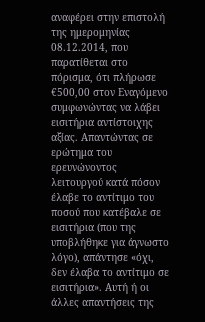αναφέρει στην επιστολή της ημερομηνίας 08.12.2014, που παρατίθεται στο πόρισμα, ότι πλήρωσε €500,00 στον Εναγόμενο συμφωνώντας να λάβει εισιτήρια αντίστοιχης αξίας. Απαντώντας σε ερώτημα του ερευνώνοντος λειτουργού κατά πόσον έλαβε το αντίτιμο του ποσού που κατέβαλε σε εισιτήρια (που της υποβλήθηκε για άγνωστο λόγο), απάντησε «όχι, δεν έλαβα το αντίτιμο σε εισιτήρια». Αυτή ή οι άλλες απαντήσεις της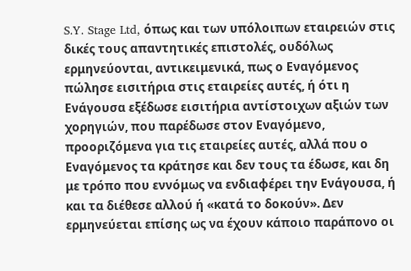S.Y. Stage Ltd, όπως και των υπόλοιπων εταιρειών στις δικές τους απαντητικές επιστολές, ουδόλως ερμηνεύονται, αντικειμενικά, πως ο Εναγόμενος πώλησε εισιτήρια στις εταιρείες αυτές, ή ότι η Ενάγουσα εξέδωσε εισιτήρια αντίστοιχων αξιών των χορηγιών, που παρέδωσε στον Εναγόμενο, προοριζόμενα για τις εταιρείες αυτές, αλλά που ο Εναγόμενος τα κράτησε και δεν τους τα έδωσε, και δη με τρόπο που εννόμως να ενδιαφέρει την Ενάγουσα, ή και τα διέθεσε αλλού ή «κατά το δοκούν». Δεν ερμηνεύεται επίσης ως να έχουν κάποιο παράπονο οι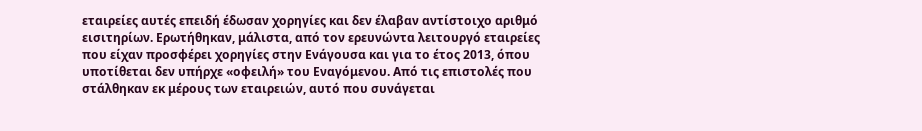εταιρείες αυτές επειδή έδωσαν χορηγίες και δεν έλαβαν αντίστοιχο αριθμό εισιτηρίων. Ερωτήθηκαν, μάλιστα, από τον ερευνώντα λειτουργό εταιρείες που είχαν προσφέρει χορηγίες στην Ενάγουσα και για το έτος 2013, όπου υποτίθεται δεν υπήρχε «οφειλή» του Εναγόμενου. Από τις επιστολές που στάλθηκαν εκ μέρους των εταιρειών, αυτό που συνάγεται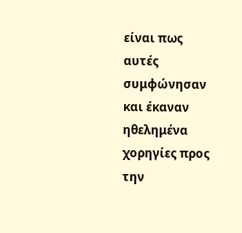είναι πως αυτές συμφώνησαν και έκαναν ηθελημένα χορηγίες προς την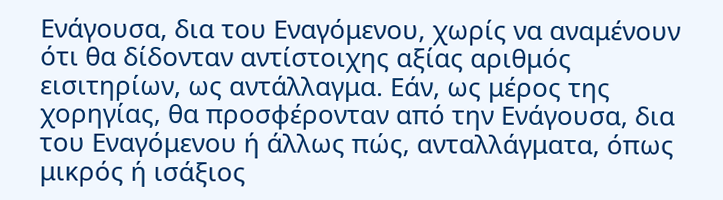Ενάγουσα, δια του Εναγόμενου, χωρίς να αναμένουν ότι θα δίδονταν αντίστοιχης αξίας αριθμός εισιτηρίων, ως αντάλλαγμα. Εάν, ως μέρος της χορηγίας, θα προσφέρονταν από την Ενάγουσα, δια του Εναγόμενου ή άλλως πώς, ανταλλάγματα, όπως μικρός ή ισάξιος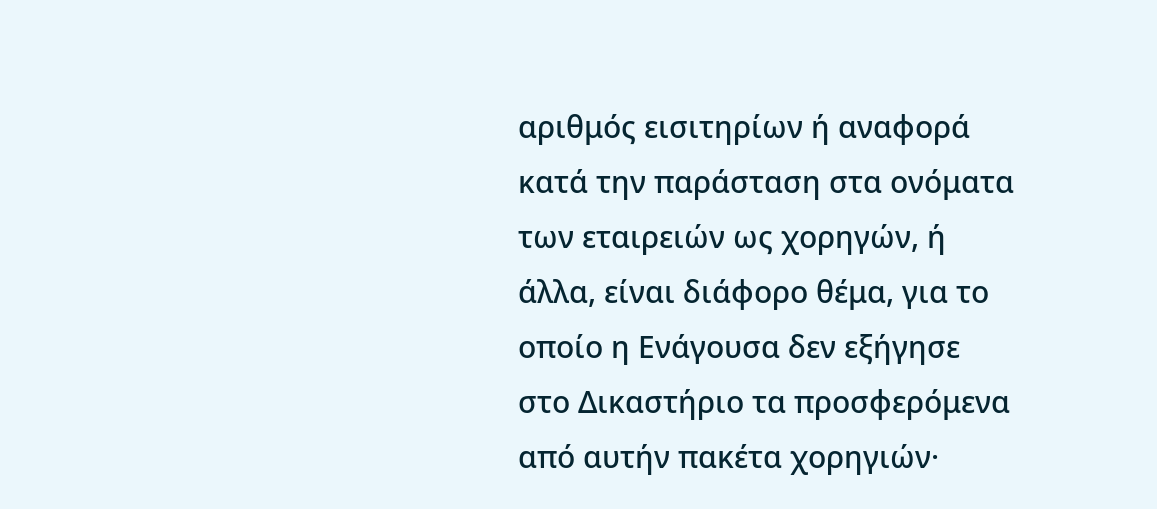αριθμός εισιτηρίων ή αναφορά κατά την παράσταση στα ονόματα των εταιρειών ως χορηγών, ή άλλα, είναι διάφορο θέμα, για το οποίο η Ενάγουσα δεν εξήγησε στο Δικαστήριο τα προσφερόμενα από αυτήν πακέτα χορηγιών·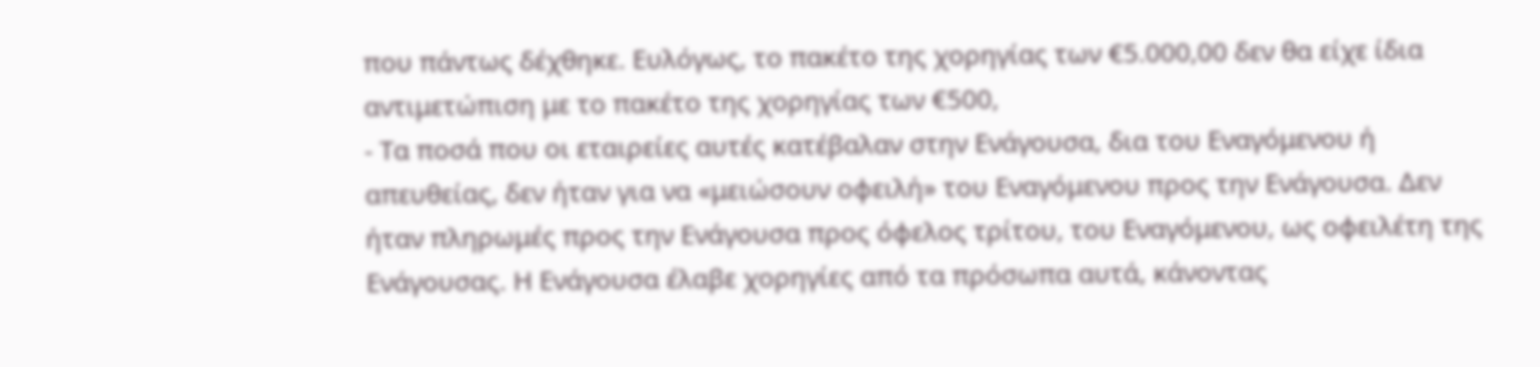που πάντως δέχθηκε. Ευλόγως, το πακέτο της χορηγίας των €5.000,00 δεν θα είχε ίδια αντιμετώπιση με το πακέτο της χορηγίας των €500,
- Τα ποσά που οι εταιρείες αυτές κατέβαλαν στην Ενάγουσα, δια του Εναγόμενου ή απευθείας, δεν ήταν για να «μειώσουν οφειλή» του Εναγόμενου προς την Ενάγουσα. Δεν ήταν πληρωμές προς την Ενάγουσα προς όφελος τρίτου, του Εναγόμενου, ως οφειλέτη της Ενάγουσας. Η Ενάγουσα έλαβε χορηγίες από τα πρόσωπα αυτά, κάνοντας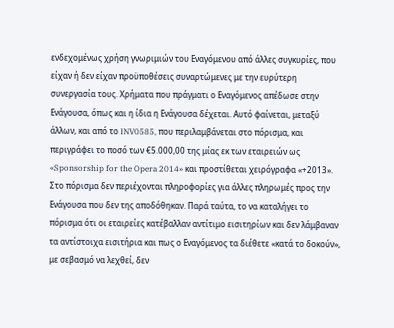ενδεχομένως χρήση γνωριμιών του Εναγόμενου από άλλες συγκυρίες, που είχαν ή δεν είχαν προϋποθέσεις συναρτώμενες με την ευρύτερη συνεργασία τους. Χρήματα που πράγματι ο Εναγόμενος απέδωσε στην Ενάγουσα, όπως και η ίδια η Ενάγουσα δέχεται. Αυτό φαίνεται, μεταξύ άλλων, και από το INV0585, που περιλαμβάνεται στο πόρισμα, και περιγράφει το ποσό των €5.000,00 της μίας εκ των εταιρειών ως «Sponsorship for the Opera 2014» και προστίθεται χειρόγραφα «+2013». Στο πόρισμα δεν περιέχονται πληροφορίες για άλλες πληρωμές προς την Ενάγουσα που δεν της αποδόθηκαν. Παρά ταύτα, το να καταλήγει το πόρισμα ότι οι εταιρείες κατέβαλλαν αντίτιμο εισιτηρίων και δεν λάμβαναν τα αντίστοιχα εισιτήρια και πως ο Εναγόμενος τα διέθετε «κατά το δοκούν», με σεβασμό να λεχθεί, δεν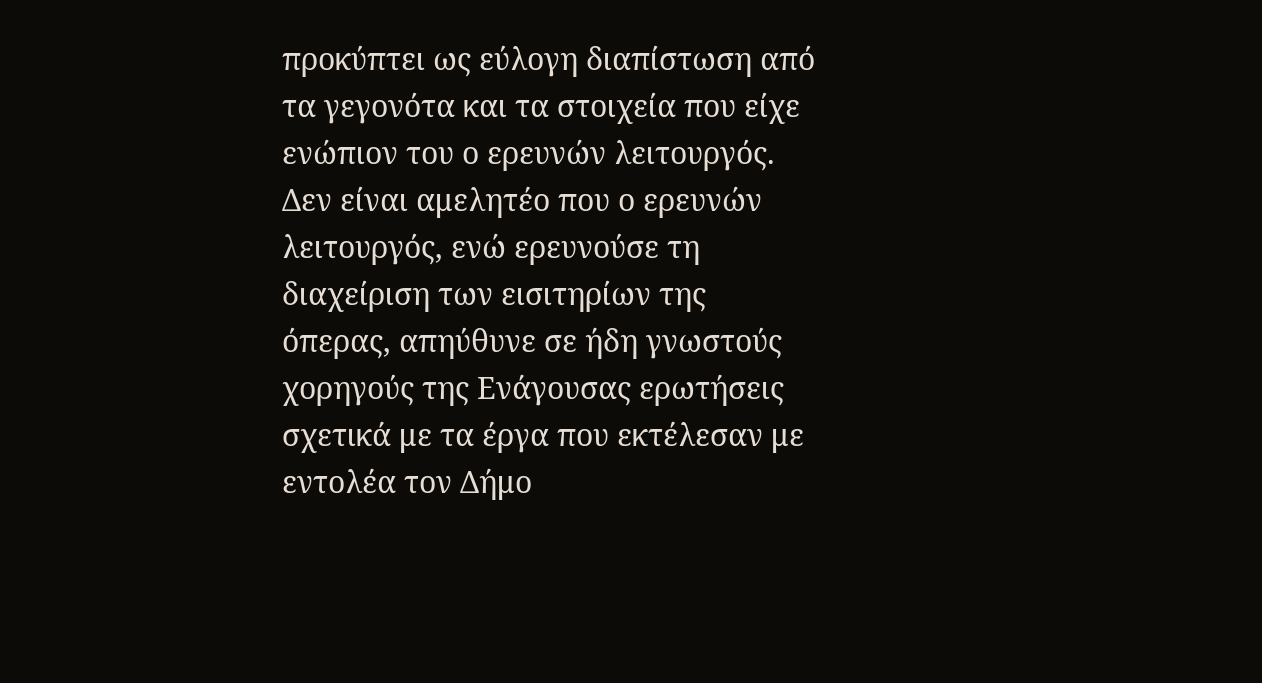προκύπτει ως εύλογη διαπίστωση από τα γεγονότα και τα στοιχεία που είχε ενώπιον του ο ερευνών λειτουργός. Δεν είναι αμελητέο που ο ερευνών λειτουργός, ενώ ερευνούσε τη διαχείριση των εισιτηρίων της όπερας, απηύθυνε σε ήδη γνωστούς χορηγούς της Ενάγουσας ερωτήσεις σχετικά με τα έργα που εκτέλεσαν με εντολέα τον Δήμο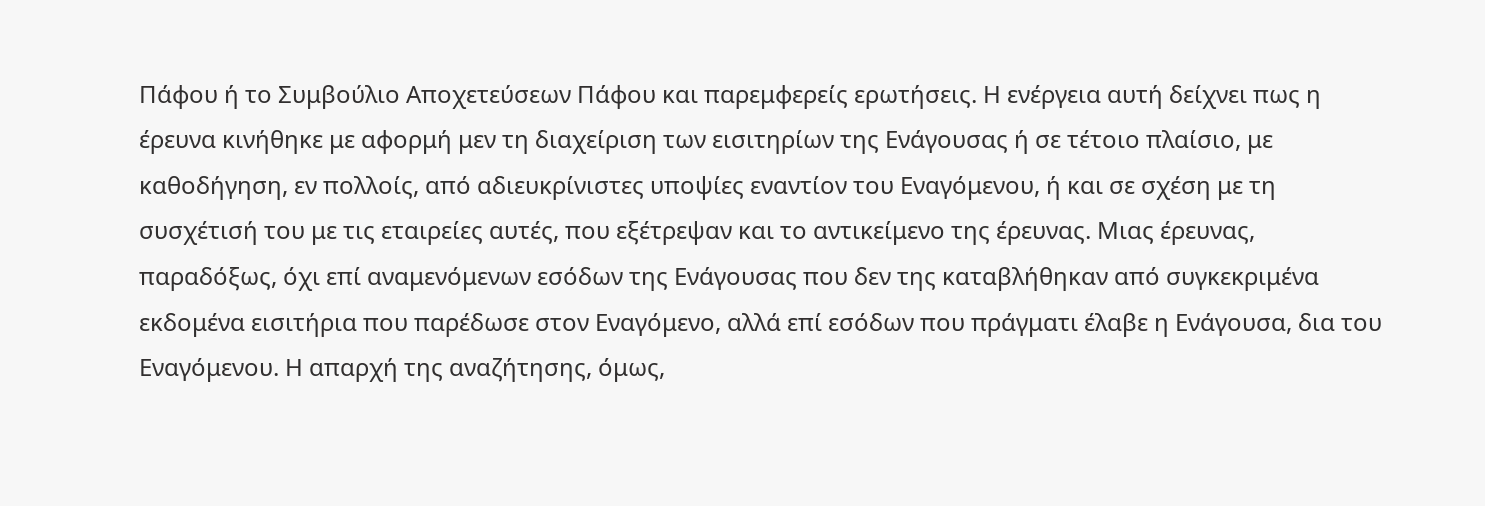Πάφου ή το Συμβούλιο Αποχετεύσεων Πάφου και παρεμφερείς ερωτήσεις. Η ενέργεια αυτή δείχνει πως η έρευνα κινήθηκε με αφορμή μεν τη διαχείριση των εισιτηρίων της Ενάγουσας ή σε τέτοιο πλαίσιο, με καθοδήγηση, εν πολλοίς, από αδιευκρίνιστες υποψίες εναντίον του Εναγόμενου, ή και σε σχέση με τη συσχέτισή του με τις εταιρείες αυτές, που εξέτρεψαν και το αντικείμενο της έρευνας. Μιας έρευνας, παραδόξως, όχι επί αναμενόμενων εσόδων της Ενάγουσας που δεν της καταβλήθηκαν από συγκεκριμένα εκδομένα εισιτήρια που παρέδωσε στον Εναγόμενο, αλλά επί εσόδων που πράγματι έλαβε η Ενάγουσα, δια του Εναγόμενου. Η απαρχή της αναζήτησης, όμως,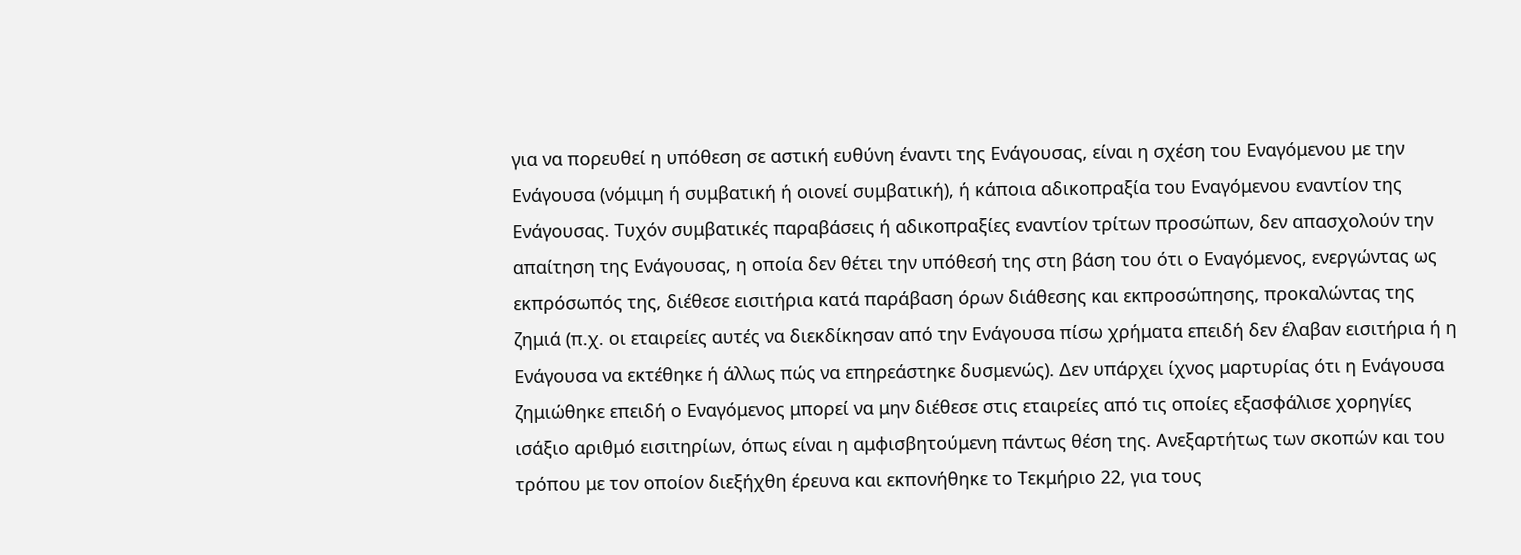για να πορευθεί η υπόθεση σε αστική ευθύνη έναντι της Ενάγουσας, είναι η σχέση του Εναγόμενου με την Ενάγουσα (νόμιμη ή συμβατική ή οιονεί συμβατική), ή κάποια αδικοπραξία του Εναγόμενου εναντίον της Ενάγουσας. Τυχόν συμβατικές παραβάσεις ή αδικοπραξίες εναντίον τρίτων προσώπων, δεν απασχολούν την απαίτηση της Ενάγουσας, η οποία δεν θέτει την υπόθεσή της στη βάση του ότι ο Εναγόμενος, ενεργώντας ως εκπρόσωπός της, διέθεσε εισιτήρια κατά παράβαση όρων διάθεσης και εκπροσώπησης, προκαλώντας της ζημιά (π.χ. οι εταιρείες αυτές να διεκδίκησαν από την Ενάγουσα πίσω χρήματα επειδή δεν έλαβαν εισιτήρια ή η Ενάγουσα να εκτέθηκε ή άλλως πώς να επηρεάστηκε δυσμενώς). Δεν υπάρχει ίχνος μαρτυρίας ότι η Ενάγουσα ζημιώθηκε επειδή ο Εναγόμενος μπορεί να μην διέθεσε στις εταιρείες από τις οποίες εξασφάλισε χορηγίες ισάξιο αριθμό εισιτηρίων, όπως είναι η αμφισβητούμενη πάντως θέση της. Ανεξαρτήτως των σκοπών και του τρόπου με τον οποίον διεξήχθη έρευνα και εκπονήθηκε το Τεκμήριο 22, για τους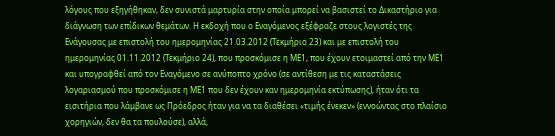λόγους που εξηγήθηκαν, δεν συνιστά μαρτυρία στην οποία μπορεί να βασιστεί το Δικαστήριο για διάγνωση των επίδικων θεμάτων. Η εκδοχή που ο Εναγόμενος εξέφραζε στους λογιστές της Ενάγουσας με επιστολή του ημερομηνίας 21.03.2012 (Τεκμήριο 23) και με επιστολή του ημερομηνίας 01.11.2012 (Τεκμήριο 24), που προσκόμισε η ΜΕ1, που έχουν ετοιμαστεί από την ΜΕ1 και υπογραφθεί από τον Εναγόμενο σε ανύποπτο χρόνο (σε αντίθεση με τις καταστάσεις λογαριασμού που προσκόμισε η ΜΕ1 που δεν έχουν καν ημερομηνία εκτύπωσης), ήταν ότι τα εισιτήρια που λάμβανε ως Πρόεδρος ήταν για να τα διαθέσει «τιμής ένεκεν» (εννοώντας στο πλαίσιο χορηγιών, δεν θα τα πουλούσε), αλλά,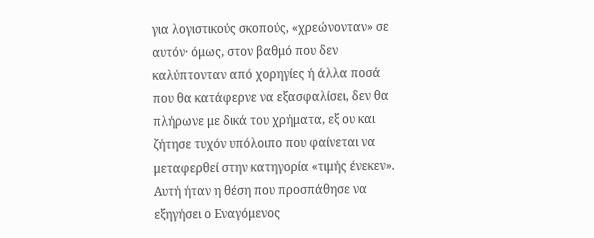για λογιστικούς σκοπούς, «χρεώνονταν» σε αυτόν· όμως, στον βαθμό που δεν καλύπτονταν από χορηγίες ή άλλα ποσά που θα κατάφερνε να εξασφαλίσει, δεν θα πλήρωνε με δικά του χρήματα, εξ ου και ζήτησε τυχόν υπόλοιπο που φαίνεται να μεταφερθεί στην κατηγορία «τιμής ένεκεν». Αυτή ήταν η θέση που προσπάθησε να εξηγήσει ο Εναγόμενος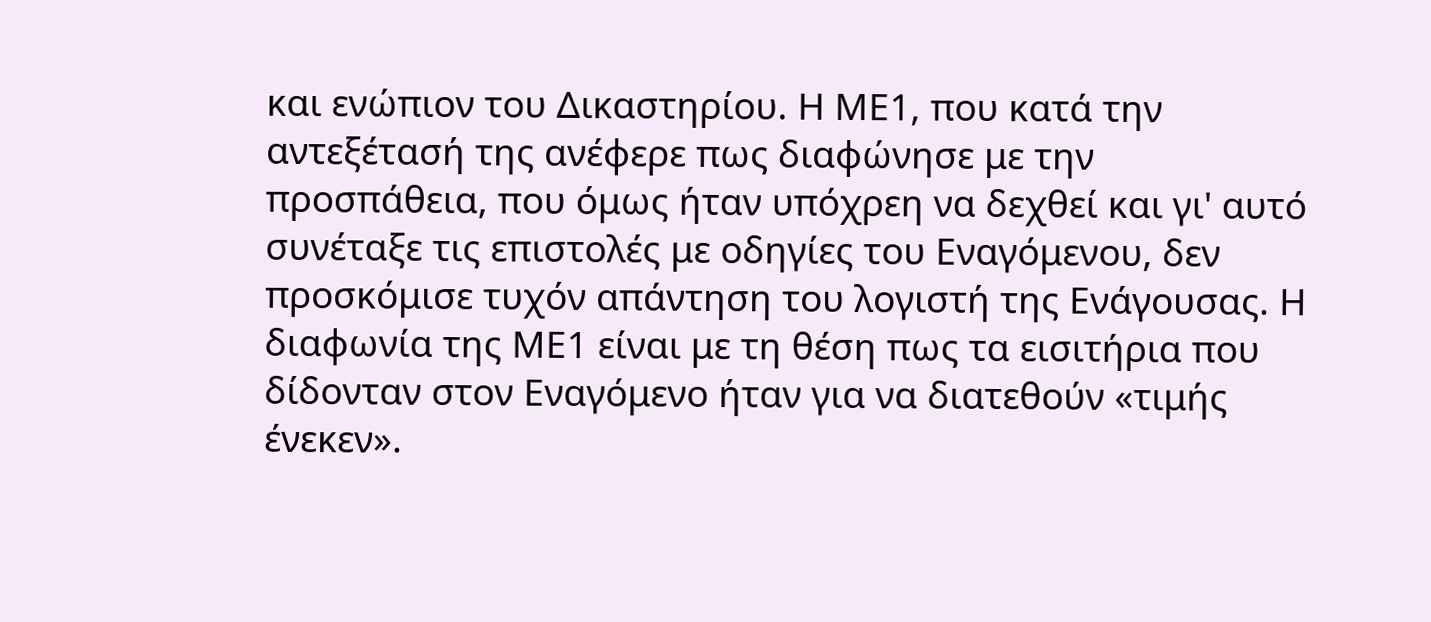και ενώπιον του Δικαστηρίου. Η ΜΕ1, που κατά την αντεξέτασή της ανέφερε πως διαφώνησε με την προσπάθεια, που όμως ήταν υπόχρεη να δεχθεί και γι' αυτό συνέταξε τις επιστολές με οδηγίες του Εναγόμενου, δεν προσκόμισε τυχόν απάντηση του λογιστή της Ενάγουσας. Η διαφωνία της ΜΕ1 είναι με τη θέση πως τα εισιτήρια που δίδονταν στον Εναγόμενο ήταν για να διατεθούν «τιμής ένεκεν».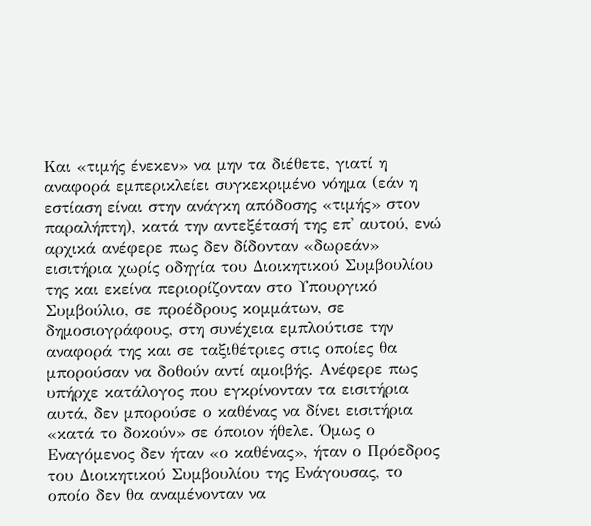Και «τιμής ένεκεν» να μην τα διέθετε, γιατί η αναφορά εμπερικλείει συγκεκριμένο νόημα (εάν η εστίαση είναι στην ανάγκη απόδοσης «τιμής» στον παραλήπτη), κατά την αντεξέτασή της επ' αυτού, ενώ αρχικά ανέφερε πως δεν δίδονταν «δωρεάν» εισιτήρια χωρίς οδηγία του Διοικητικού Συμβουλίου της και εκείνα περιορίζονταν στο Υπουργικό Συμβούλιο, σε προέδρους κομμάτων, σε δημοσιογράφους, στη συνέχεια εμπλούτισε την αναφορά της και σε ταξιθέτριες στις οποίες θα μπορούσαν να δοθούν αντί αμοιβής. Ανέφερε πως υπήρχε κατάλογος που εγκρίνονταν τα εισιτήρια αυτά, δεν μπορούσε ο καθένας να δίνει εισιτήρια «κατά το δοκούν» σε όποιον ήθελε. Όμως ο Εναγόμενος δεν ήταν «ο καθένας», ήταν ο Πρόεδρος του Διοικητικού Συμβουλίου της Ενάγουσας, το οποίο δεν θα αναμένονταν να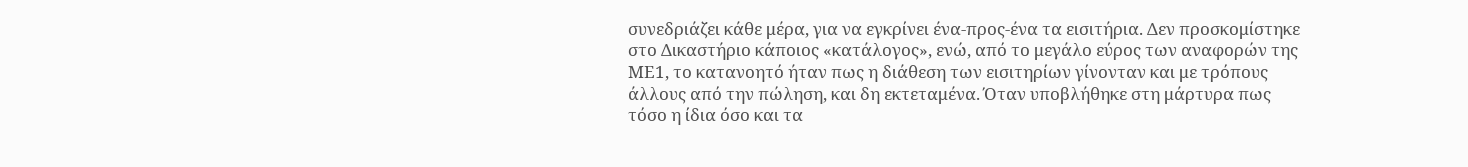συνεδριάζει κάθε μέρα, για να εγκρίνει ένα-προς-ένα τα εισιτήρια. Δεν προσκομίστηκε στο Δικαστήριο κάποιος «κατάλογος», ενώ, από το μεγάλο εύρος των αναφορών της ΜΕ1, το κατανοητό ήταν πως η διάθεση των εισιτηρίων γίνονταν και με τρόπους άλλους από την πώληση, και δη εκτεταμένα. Όταν υποβλήθηκε στη μάρτυρα πως τόσο η ίδια όσο και τα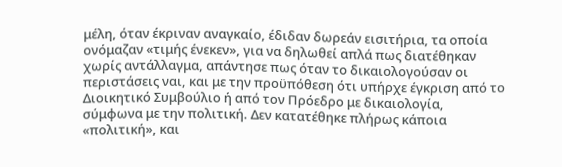μέλη, όταν έκριναν αναγκαίο, έδιδαν δωρεάν εισιτήρια, τα οποία ονόμαζαν «τιμής ένεκεν», για να δηλωθεί απλά πως διατέθηκαν χωρίς αντάλλαγμα, απάντησε πως όταν το δικαιολογούσαν οι περιστάσεις ναι, και με την προϋπόθεση ότι υπήρχε έγκριση από το Διοικητικό Συμβούλιο ή από τον Πρόεδρο με δικαιολογία, σύμφωνα με την πολιτική. Δεν κατατέθηκε πλήρως κάποια «πολιτική», και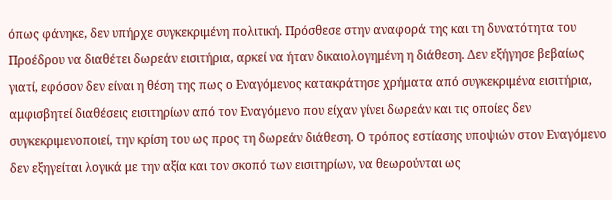όπως φάνηκε, δεν υπήρχε συγκεκριμένη πολιτική. Πρόσθεσε στην αναφορά της και τη δυνατότητα του Προέδρου να διαθέτει δωρεάν εισιτήρια, αρκεί να ήταν δικαιολογημένη η διάθεση. Δεν εξήγησε βεβαίως γιατί, εφόσον δεν είναι η θέση της πως ο Εναγόμενος κατακράτησε χρήματα από συγκεκριμένα εισιτήρια, αμφισβητεί διαθέσεις εισιτηρίων από τον Εναγόμενο που είχαν γίνει δωρεάν και τις οποίες δεν συγκεκριμενοποιεί, την κρίση του ως προς τη δωρεάν διάθεση. Ο τρόπος εστίασης υποψιών στον Εναγόμενο δεν εξηγείται λογικά με την αξία και τον σκοπό των εισιτηρίων, να θεωρούνται ως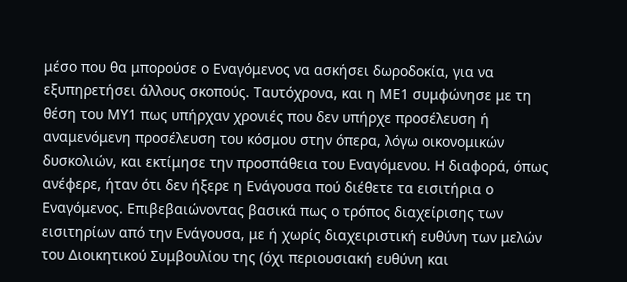μέσο που θα μπορούσε ο Εναγόμενος να ασκήσει δωροδοκία, για να εξυπηρετήσει άλλους σκοπούς. Ταυτόχρονα, και η ΜΕ1 συμφώνησε με τη θέση του ΜΥ1 πως υπήρχαν χρονιές που δεν υπήρχε προσέλευση ή αναμενόμενη προσέλευση του κόσμου στην όπερα, λόγω οικονομικών δυσκολιών, και εκτίμησε την προσπάθεια του Εναγόμενου. Η διαφορά, όπως ανέφερε, ήταν ότι δεν ήξερε η Ενάγουσα πού διέθετε τα εισιτήρια ο Εναγόμενος. Επιβεβαιώνοντας βασικά πως ο τρόπος διαχείρισης των εισιτηρίων από την Ενάγουσα, με ή χωρίς διαχειριστική ευθύνη των μελών του Διοικητικού Συμβουλίου της (όχι περιουσιακή ευθύνη και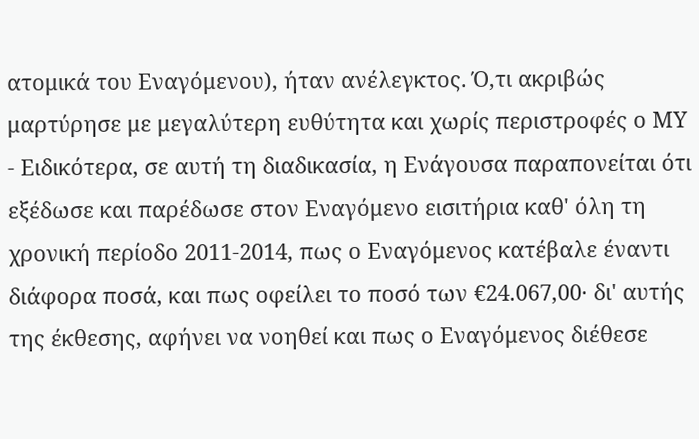ατομικά του Εναγόμενου), ήταν ανέλεγκτος. Ό,τι ακριβώς μαρτύρησε με μεγαλύτερη ευθύτητα και χωρίς περιστροφές ο ΜΥ
- Ειδικότερα, σε αυτή τη διαδικασία, η Ενάγουσα παραπονείται ότι εξέδωσε και παρέδωσε στον Εναγόμενο εισιτήρια καθ' όλη τη χρονική περίοδο 2011-2014, πως ο Εναγόμενος κατέβαλε έναντι διάφορα ποσά, και πως οφείλει το ποσό των €24.067,00· δι' αυτής της έκθεσης, αφήνει να νοηθεί και πως ο Εναγόμενος διέθεσε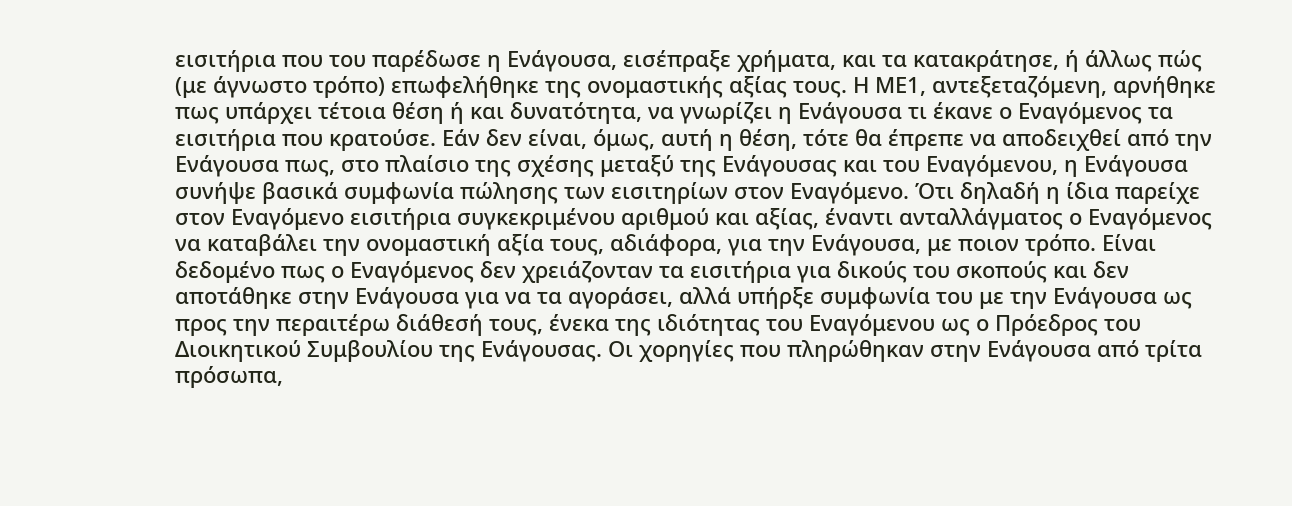εισιτήρια που του παρέδωσε η Ενάγουσα, εισέπραξε χρήματα, και τα κατακράτησε, ή άλλως πώς (με άγνωστο τρόπο) επωφελήθηκε της ονομαστικής αξίας τους. Η ΜΕ1, αντεξεταζόμενη, αρνήθηκε πως υπάρχει τέτοια θέση ή και δυνατότητα, να γνωρίζει η Ενάγουσα τι έκανε ο Εναγόμενος τα εισιτήρια που κρατούσε. Εάν δεν είναι, όμως, αυτή η θέση, τότε θα έπρεπε να αποδειχθεί από την Ενάγουσα πως, στο πλαίσιο της σχέσης μεταξύ της Ενάγουσας και του Εναγόμενου, η Ενάγουσα συνήψε βασικά συμφωνία πώλησης των εισιτηρίων στον Εναγόμενο. Ότι δηλαδή η ίδια παρείχε στον Εναγόμενο εισιτήρια συγκεκριμένου αριθμού και αξίας, έναντι ανταλλάγματος ο Εναγόμενος να καταβάλει την ονομαστική αξία τους, αδιάφορα, για την Ενάγουσα, με ποιον τρόπο. Είναι δεδομένο πως ο Εναγόμενος δεν χρειάζονταν τα εισιτήρια για δικούς του σκοπούς και δεν αποτάθηκε στην Ενάγουσα για να τα αγοράσει, αλλά υπήρξε συμφωνία του με την Ενάγουσα ως προς την περαιτέρω διάθεσή τους, ένεκα της ιδιότητας του Εναγόμενου ως ο Πρόεδρος του Διοικητικού Συμβουλίου της Ενάγουσας. Οι χορηγίες που πληρώθηκαν στην Ενάγουσα από τρίτα πρόσωπα,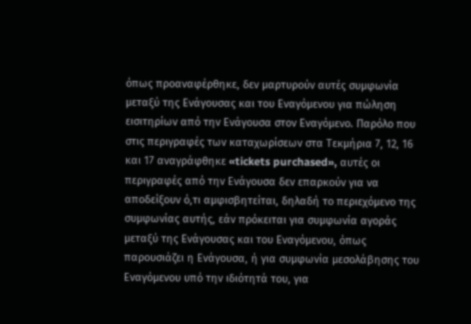όπως προαναφέρθηκε, δεν μαρτυρούν αυτές συμφωνία μεταξύ της Ενάγουσας και του Εναγόμενου για πώληση εισιτηρίων από την Ενάγουσα στον Εναγόμενο. Παρόλο που στις περιγραφές των καταχωρίσεων στα Τεκμήρια 7, 12, 16 και 17 αναγράφθηκε «tickets purchased», αυτές οι περιγραφές από την Ενάγουσα δεν επαρκούν για να αποδείξουν ό,τι αμφισβητείται, δηλαδή το περιεχόμενο της συμφωνίας αυτής, εάν πρόκειται για συμφωνία αγοράς μεταξύ της Ενάγουσας και του Εναγόμενου, όπως παρουσιάζει η Ενάγουσα, ή για συμφωνία μεσολάβησης του Εναγόμενου υπό την ιδιότητά του, για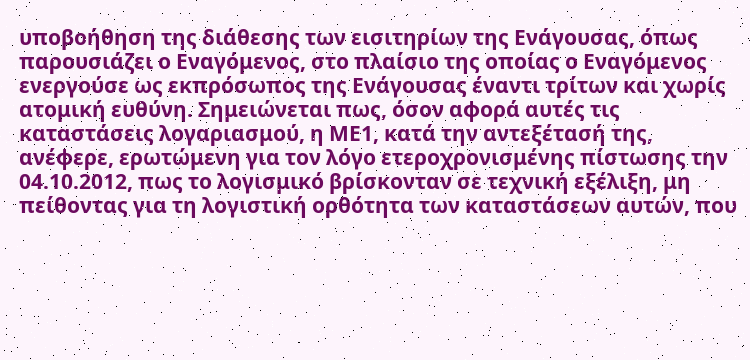υποβοήθηση της διάθεσης των εισιτηρίων της Ενάγουσας, όπως παρουσιάζει ο Εναγόμενος, στο πλαίσιο της οποίας ο Εναγόμενος ενεργούσε ως εκπρόσωπος της Ενάγουσας έναντι τρίτων και χωρίς ατομική ευθύνη. Σημειώνεται πως, όσον αφορά αυτές τις καταστάσεις λογαριασμού, η ΜΕ1, κατά την αντεξέτασή της, ανέφερε, ερωτώμενη για τον λόγο ετεροχρονισμένης πίστωσης την 04.10.2012, πως το λογισμικό βρίσκονταν σε τεχνική εξέλιξη, μη πείθοντας για τη λογιστική ορθότητα των καταστάσεων αυτών, που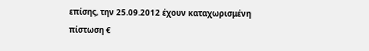επίσης, την 25.09.2012 έχουν καταχωρισμένη πίστωση €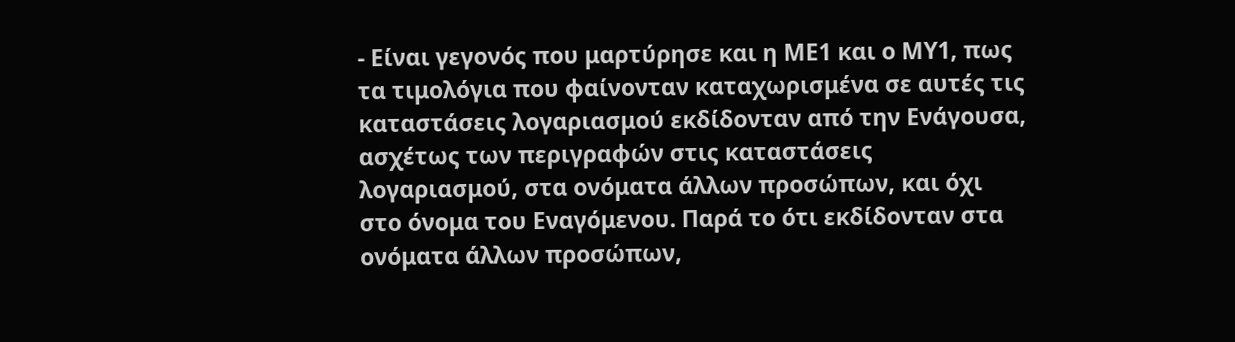- Είναι γεγονός που μαρτύρησε και η ΜΕ1 και ο ΜΥ1, πως τα τιμολόγια που φαίνονταν καταχωρισμένα σε αυτές τις καταστάσεις λογαριασμού εκδίδονταν από την Ενάγουσα, ασχέτως των περιγραφών στις καταστάσεις λογαριασμού, στα ονόματα άλλων προσώπων, και όχι στο όνομα του Εναγόμενου. Παρά το ότι εκδίδονταν στα ονόματα άλλων προσώπων,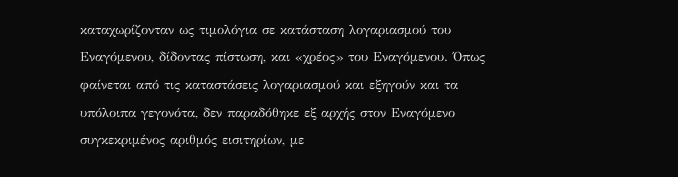καταχωρίζονταν ως τιμολόγια σε κατάσταση λογαριασμού του Εναγόμενου, δίδοντας πίστωση, και «χρέος» του Εναγόμενου. Όπως φαίνεται από τις καταστάσεις λογαριασμού και εξηγούν και τα υπόλοιπα γεγονότα, δεν παραδόθηκε εξ αρχής στον Εναγόμενο συγκεκριμένος αριθμός εισιτηρίων, με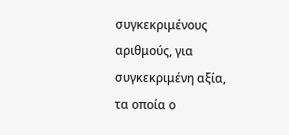συγκεκριμένους αριθμούς, για συγκεκριμένη αξία, τα οποία ο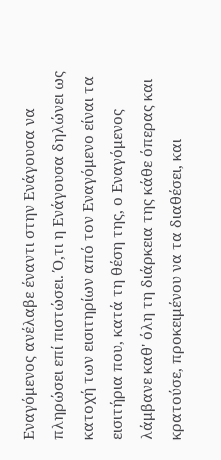Εναγόμενος ανέλαβε έναντι στην Ενάγουσα να πληρώσει επί πιστώσει. Ό,τι η Ενάγουσα δηλώνει ως κατοχή των εισιτηρίων από τον Εναγόμενο είναι τα εισιτήρια που, κατά τη θέση της, ο Εναγόμενος λάμβανε καθ' όλη τη διάρκεια της κάθε όπερας και κρατούσε, προκειμένου να τα διαθέσει, και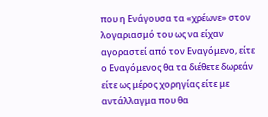που η Ενάγουσα τα «χρέωνε» στον λογαριασμό του ως να είχαν αγοραστεί από τον Εναγόμενο, είτε ο Εναγόμενος θα τα διέθετε δωρεάν είτε ως μέρος χορηγίας είτε με αντάλλαγμα που θα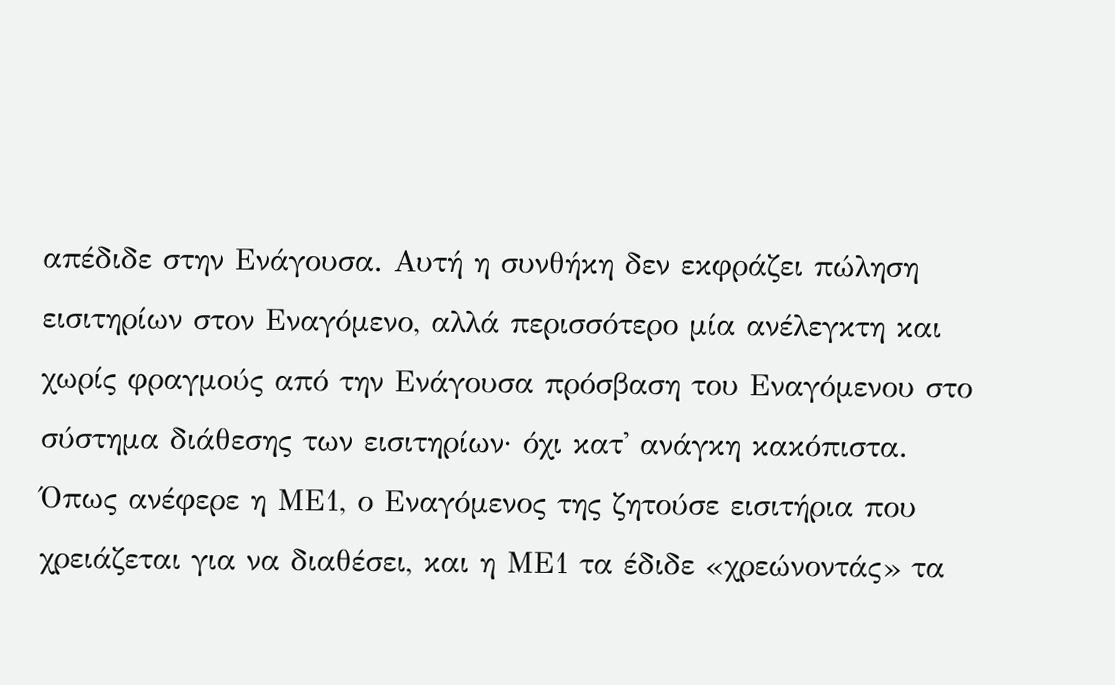απέδιδε στην Ενάγουσα. Αυτή η συνθήκη δεν εκφράζει πώληση εισιτηρίων στον Εναγόμενο, αλλά περισσότερο μία ανέλεγκτη και χωρίς φραγμούς από την Ενάγουσα πρόσβαση του Εναγόμενου στο σύστημα διάθεσης των εισιτηρίων· όχι κατ' ανάγκη κακόπιστα. Όπως ανέφερε η ΜΕ1, ο Εναγόμενος της ζητούσε εισιτήρια που χρειάζεται για να διαθέσει, και η ΜΕ1 τα έδιδε «χρεώνοντάς» τα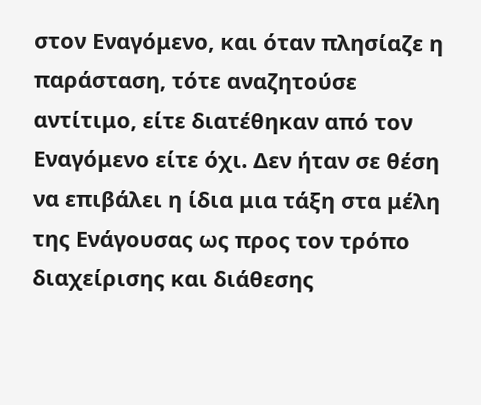στον Εναγόμενο, και όταν πλησίαζε η παράσταση, τότε αναζητούσε αντίτιμο, είτε διατέθηκαν από τον Εναγόμενο είτε όχι. Δεν ήταν σε θέση να επιβάλει η ίδια μια τάξη στα μέλη της Ενάγουσας ως προς τον τρόπο διαχείρισης και διάθεσης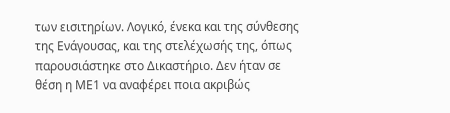των εισιτηρίων. Λογικό, ένεκα και της σύνθεσης της Ενάγουσας, και της στελέχωσής της, όπως παρουσιάστηκε στο Δικαστήριο. Δεν ήταν σε θέση η ΜΕ1 να αναφέρει ποια ακριβώς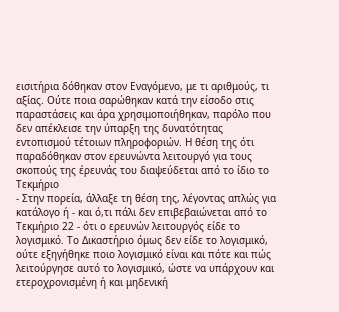εισιτήρια δόθηκαν στον Εναγόμενο, με τι αριθμούς, τι αξίας. Ούτε ποια σαρώθηκαν κατά την είσοδο στις παραστάσεις και άρα χρησιμοποιήθηκαν, παρόλο που δεν απέκλεισε την ύπαρξη της δυνατότητας εντοπισμού τέτοιων πληροφοριών. Η θέση της ότι παραδόθηκαν στον ερευνώντα λειτουργό για τους σκοπούς της έρευνάς του διαψεύδεται από το ίδιο το Τεκμήριο
- Στην πορεία, άλλαξε τη θέση της, λέγοντας απλώς για κατάλογο ή - και ό,τι πάλι δεν επιβεβαιώνεται από το Τεκμήριο 22 - ότι ο ερευνών λειτουργός είδε το λογισμικό. Το Δικαστήριο όμως δεν είδε το λογισμικό, ούτε εξηγήθηκε ποιο λογισμικό είναι και πότε και πώς λειτούργησε αυτό το λογισμικό, ώστε να υπάρχουν και ετεροχρονισμένη ή και μηδενική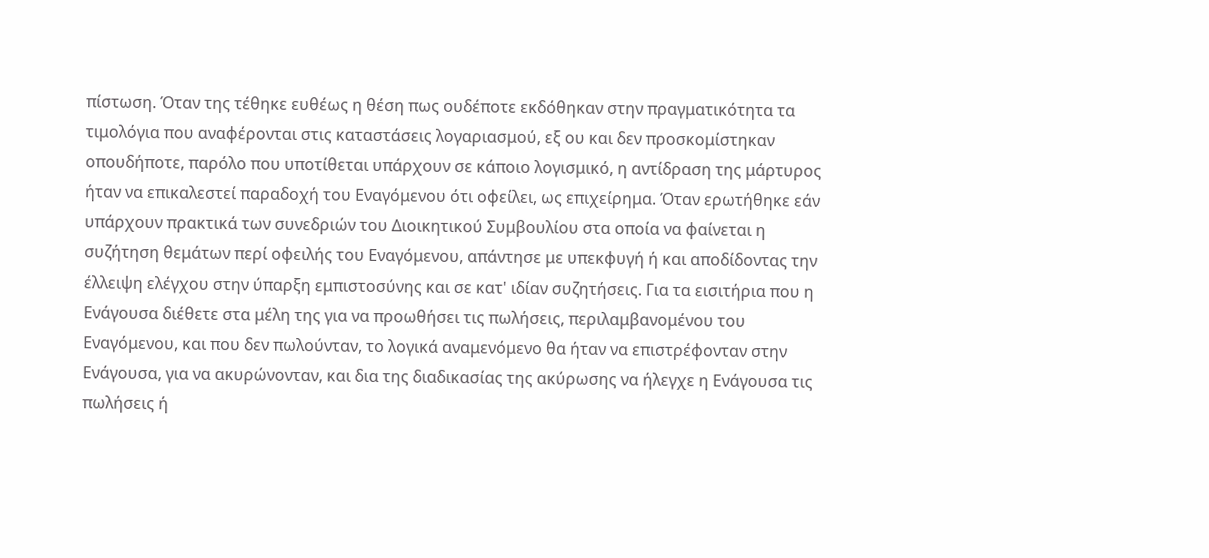πίστωση. Όταν της τέθηκε ευθέως η θέση πως ουδέποτε εκδόθηκαν στην πραγματικότητα τα τιμολόγια που αναφέρονται στις καταστάσεις λογαριασμού, εξ ου και δεν προσκομίστηκαν οπουδήποτε, παρόλο που υποτίθεται υπάρχουν σε κάποιο λογισμικό, η αντίδραση της μάρτυρος ήταν να επικαλεστεί παραδοχή του Εναγόμενου ότι οφείλει, ως επιχείρημα. Όταν ερωτήθηκε εάν υπάρχουν πρακτικά των συνεδριών του Διοικητικού Συμβουλίου στα οποία να φαίνεται η συζήτηση θεμάτων περί οφειλής του Εναγόμενου, απάντησε με υπεκφυγή ή και αποδίδοντας την έλλειψη ελέγχου στην ύπαρξη εμπιστοσύνης και σε κατ' ιδίαν συζητήσεις. Για τα εισιτήρια που η Ενάγουσα διέθετε στα μέλη της για να προωθήσει τις πωλήσεις, περιλαμβανομένου του Εναγόμενου, και που δεν πωλούνταν, το λογικά αναμενόμενο θα ήταν να επιστρέφονταν στην Ενάγουσα, για να ακυρώνονταν, και δια της διαδικασίας της ακύρωσης να ήλεγχε η Ενάγουσα τις πωλήσεις ή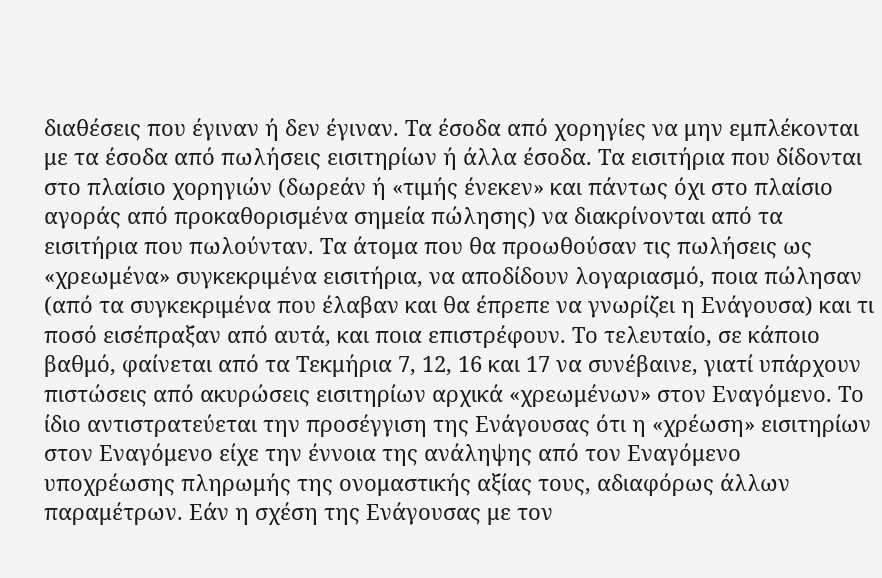διαθέσεις που έγιναν ή δεν έγιναν. Τα έσοδα από χορηγίες να μην εμπλέκονται με τα έσοδα από πωλήσεις εισιτηρίων ή άλλα έσοδα. Τα εισιτήρια που δίδονται στο πλαίσιο χορηγιών (δωρεάν ή «τιμής ένεκεν» και πάντως όχι στο πλαίσιο αγοράς από προκαθορισμένα σημεία πώλησης) να διακρίνονται από τα εισιτήρια που πωλούνταν. Τα άτομα που θα προωθούσαν τις πωλήσεις ως «χρεωμένα» συγκεκριμένα εισιτήρια, να αποδίδουν λογαριασμό, ποια πώλησαν (από τα συγκεκριμένα που έλαβαν και θα έπρεπε να γνωρίζει η Ενάγουσα) και τι ποσό εισέπραξαν από αυτά, και ποια επιστρέφουν. Το τελευταίο, σε κάποιο βαθμό, φαίνεται από τα Τεκμήρια 7, 12, 16 και 17 να συνέβαινε, γιατί υπάρχουν πιστώσεις από ακυρώσεις εισιτηρίων αρχικά «χρεωμένων» στον Εναγόμενο. Το ίδιο αντιστρατεύεται την προσέγγιση της Ενάγουσας ότι η «χρέωση» εισιτηρίων στον Εναγόμενο είχε την έννοια της ανάληψης από τον Εναγόμενο υποχρέωσης πληρωμής της ονομαστικής αξίας τους, αδιαφόρως άλλων παραμέτρων. Εάν η σχέση της Ενάγουσας με τον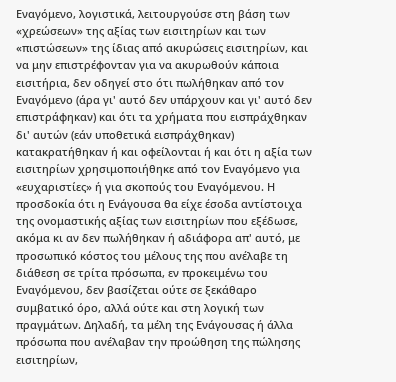Εναγόμενο, λογιστικά, λειτουργούσε στη βάση των «χρεώσεων» της αξίας των εισιτηρίων και των «πιστώσεων» της ίδιας από ακυρώσεις εισιτηρίων, και να μην επιστρέφονταν για να ακυρωθούν κάποια εισιτήρια, δεν οδηγεί στο ότι πωλήθηκαν από τον Εναγόμενο (άρα γι' αυτό δεν υπάρχουν και γι' αυτό δεν επιστράφηκαν) και ότι τα χρήματα που εισπράχθηκαν δι' αυτών (εάν υποθετικά εισπράχθηκαν) κατακρατήθηκαν ή και οφείλονται ή και ότι η αξία των εισιτηρίων χρησιμοποιήθηκε από τον Εναγόμενο για «ευχαριστίες» ή για σκοπούς του Εναγόμενου. Η προσδοκία ότι η Ενάγουσα θα είχε έσοδα αντίστοιχα της ονομαστικής αξίας των εισιτηρίων που εξέδωσε, ακόμα κι αν δεν πωλήθηκαν ή αδιάφορα απ' αυτό, με προσωπικό κόστος του μέλους της που ανέλαβε τη διάθεση σε τρίτα πρόσωπα, εν προκειμένω του Εναγόμενου, δεν βασίζεται ούτε σε ξεκάθαρο συμβατικό όρο, αλλά ούτε και στη λογική των πραγμάτων. Δηλαδή, τα μέλη της Ενάγουσας ή άλλα πρόσωπα που ανέλαβαν την προώθηση της πώλησης εισιτηρίων,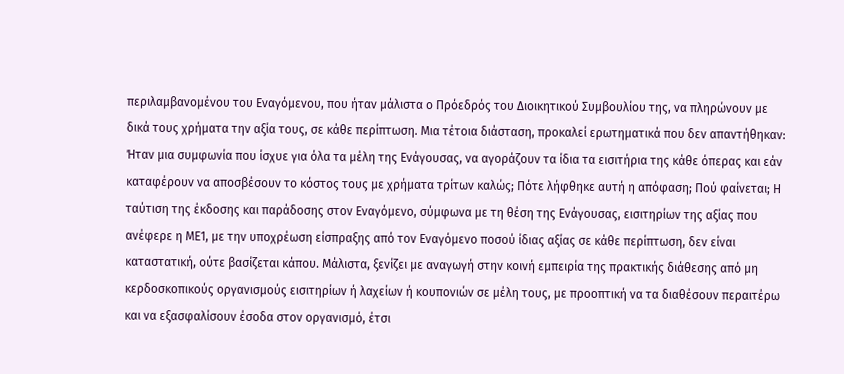περιλαμβανομένου του Εναγόμενου, που ήταν μάλιστα ο Πρόεδρός του Διοικητικού Συμβουλίου της, να πληρώνουν με δικά τους χρήματα την αξία τους, σε κάθε περίπτωση. Μια τέτοια διάσταση, προκαλεί ερωτηματικά που δεν απαντήθηκαν: Ήταν μια συμφωνία που ίσχυε για όλα τα μέλη της Ενάγουσας, να αγοράζουν τα ίδια τα εισιτήρια της κάθε όπερας και εάν καταφέρουν να αποσβέσουν το κόστος τους με χρήματα τρίτων καλώς; Πότε λήφθηκε αυτή η απόφαση; Πού φαίνεται; Η ταύτιση της έκδοσης και παράδοσης στον Εναγόμενο, σύμφωνα με τη θέση της Ενάγουσας, εισιτηρίων της αξίας που ανέφερε η ΜΕ1, με την υποχρέωση είσπραξης από τον Εναγόμενο ποσού ίδιας αξίας σε κάθε περίπτωση, δεν είναι καταστατική, ούτε βασίζεται κάπου. Μάλιστα, ξενίζει με αναγωγή στην κοινή εμπειρία της πρακτικής διάθεσης από μη κερδοσκοπικούς οργανισμούς εισιτηρίων ή λαχείων ή κουπονιών σε μέλη τους, με προοπτική να τα διαθέσουν περαιτέρω και να εξασφαλίσουν έσοδα στον οργανισμό, έτσι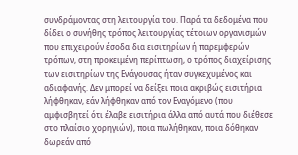συνδράμοντας στη λειτουργία του. Παρά τα δεδομένα που δίδει ο συνήθης τρόπος λειτουργίας τέτοιων οργανισμών που επιχειρούν έσοδα δια εισιτηρίων ή παρεμφερών τρόπων, στη προκειμένη περίπτωση, ο τρόπος διαχείρισης των εισιτηρίων της Ενάγουσας ήταν συγκεχυμένος και αδιαφανής. Δεν μπορεί να δείξει ποια ακριβώς εισιτήρια λήφθηκαν, εάν λήφθηκαν από τον Εναγόμενο (που αμφισβητεί ότι έλαβε εισιτήρια άλλα από αυτά που διέθεσε στο πλαίσιο χορηγιών), ποια πωλήθηκαν, ποια δόθηκαν δωρεάν από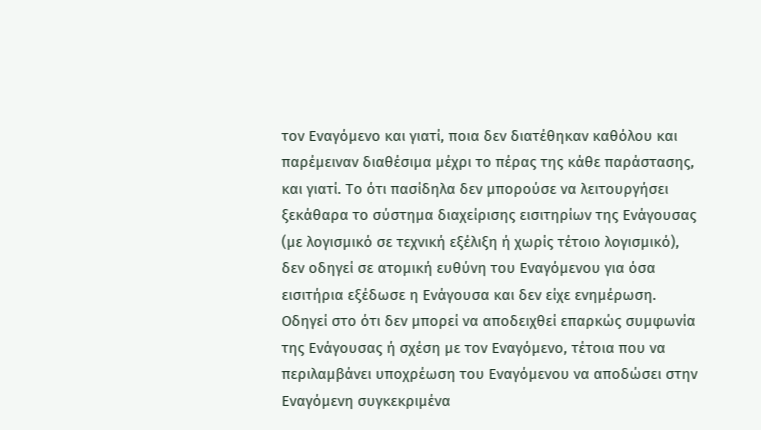τον Εναγόμενο και γιατί, ποια δεν διατέθηκαν καθόλου και παρέμειναν διαθέσιμα μέχρι το πέρας της κάθε παράστασης, και γιατί. Το ότι πασίδηλα δεν μπορούσε να λειτουργήσει ξεκάθαρα το σύστημα διαχείρισης εισιτηρίων της Ενάγουσας (με λογισμικό σε τεχνική εξέλιξη ή χωρίς τέτοιο λογισμικό), δεν οδηγεί σε ατομική ευθύνη του Εναγόμενου για όσα εισιτήρια εξέδωσε η Ενάγουσα και δεν είχε ενημέρωση. Οδηγεί στο ότι δεν μπορεί να αποδειχθεί επαρκώς συμφωνία της Ενάγουσας ή σχέση με τον Εναγόμενο, τέτοια που να περιλαμβάνει υποχρέωση του Εναγόμενου να αποδώσει στην Εναγόμενη συγκεκριμένα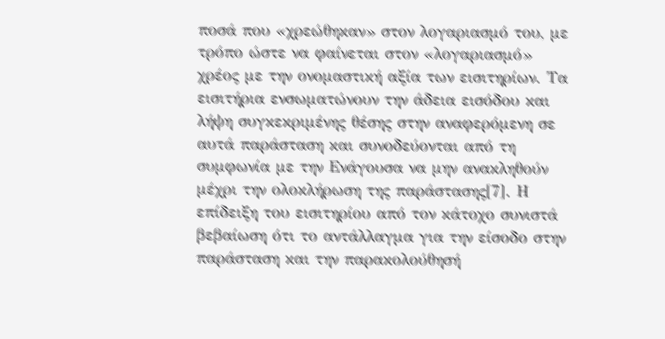ποσά που «χρεώθηκαν» στον λογαριασμό του, με τρόπο ώστε να φαίνεται στον «λογαριασμό» χρέος με την ονομαστική αξία των εισιτηρίων. Τα εισιτήρια ενσωματώνουν την άδεια εισόδου και λήψη συγκεκριμένης θέσης στην αναφερόμενη σε αυτά παράσταση και συνοδεύονται από τη συμφωνία με την Ενάγουσα να μην ανακληθούν μέχρι την ολοκλήρωση της παράστασης[7]. Η επίδειξη του εισιτηρίου από τον κάτοχο συνιστά βεβαίωση ότι το αντάλλαγμα για την είσοδο στην παράσταση και την παρακολούθησή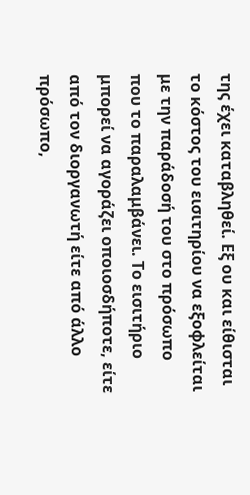της έχει καταβληθεί. Εξ ου και είθισται το κόστος του εισιτηρίου να εξοφλείται με την παράδοσή του στο πρόσωπο που το παραλαμβάνει. Το εισιτήριο μπορεί να αγοράζει οποιοσδήποτε, είτε από τον διοργανωτή είτε από άλλο πρόσωπο,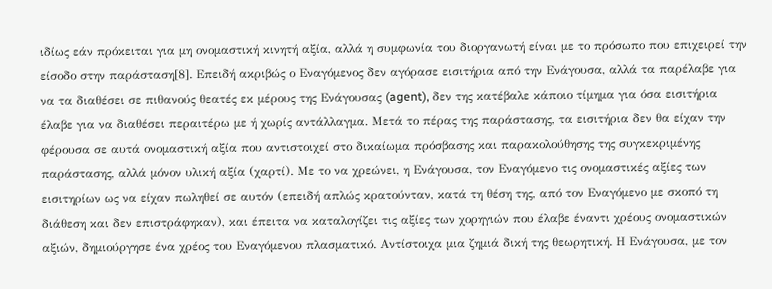ιδίως εάν πρόκειται για μη ονομαστική κινητή αξία, αλλά η συμφωνία του διοργανωτή είναι με το πρόσωπο που επιχειρεί την είσοδο στην παράσταση[8]. Επειδή ακριβώς ο Εναγόμενος δεν αγόρασε εισιτήρια από την Ενάγουσα, αλλά τα παρέλαβε για να τα διαθέσει σε πιθανούς θεατές εκ μέρους της Ενάγουσας (agent), δεν της κατέβαλε κάποιο τίμημα για όσα εισιτήρια έλαβε για να διαθέσει περαιτέρω με ή χωρίς αντάλλαγμα. Μετά το πέρας της παράστασης, τα εισιτήρια δεν θα είχαν την φέρουσα σε αυτά ονομαστική αξία που αντιστοιχεί στο δικαίωμα πρόσβασης και παρακολούθησης της συγκεκριμένης παράστασης, αλλά μόνον υλική αξία (χαρτί). Με το να χρεώνει, η Ενάγουσα, τον Εναγόμενο τις ονομαστικές αξίες των εισιτηρίων ως να είχαν πωληθεί σε αυτόν (επειδή απλώς κρατούνταν, κατά τη θέση της, από τον Εναγόμενο με σκοπό τη διάθεση και δεν επιστράφηκαν), και έπειτα να καταλογίζει τις αξίες των χορηγιών που έλαβε έναντι χρέους ονομαστικών αξιών, δημιούργησε ένα χρέος του Εναγόμενου πλασματικό. Αντίστοιχα μια ζημιά δική της θεωρητική. Η Ενάγουσα, με τον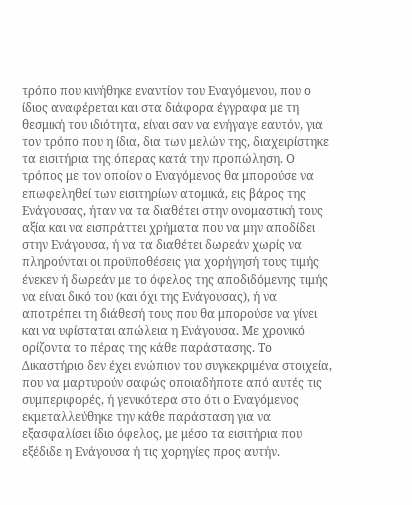τρόπο που κινήθηκε εναντίον του Εναγόμενου, που ο ίδιος αναφέρεται και στα διάφορα έγγραφα με τη θεσμική του ιδιότητα, είναι σαν να ενήγαγε εαυτόν, για τον τρόπο που η ίδια, δια των μελών της, διαχειρίστηκε τα εισιτήρια της όπερας κατά την προπώληση. Ο τρόπος με τον οποίον ο Εναγόμενος θα μπορούσε να επωφεληθεί των εισιτηρίων ατομικά, εις βάρος της Ενάγουσας, ήταν να τα διαθέτει στην ονομαστική τους αξία και να εισπράττει χρήματα που να μην αποδίδει στην Ενάγουσα, ή να τα διαθέτει δωρεάν χωρίς να πληρούνται οι προϋποθέσεις για χορήγησή τους τιμής ένεκεν ή δωρεάν με το όφελος της αποδιδόμενης τιμής να είναι δικό του (και όχι της Ενάγουσας), ή να αποτρέπει τη διάθεσή τους που θα μπορούσε να γίνει και να υφίσταται απώλεια η Ενάγουσα. Με χρονικό ορίζοντα το πέρας της κάθε παράστασης. Το Δικαστήριο δεν έχει ενώπιον του συγκεκριμένα στοιχεία, που να μαρτυρούν σαφώς οποιαδήποτε από αυτές τις συμπεριφορές, ή γενικότερα στο ότι ο Εναγόμενος εκμεταλλεύθηκε την κάθε παράσταση για να εξασφαλίσει ίδιο όφελος, με μέσο τα εισιτήρια που εξέδιδε η Ενάγουσα ή τις χορηγίες προς αυτήν.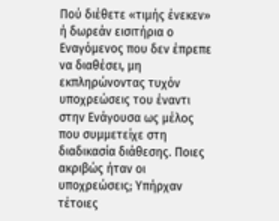Πού διέθετε «τιμής ένεκεν» ή δωρεάν εισιτήρια ο Εναγόμενος που δεν έπρεπε να διαθέσει, μη εκπληρώνοντας τυχόν υποχρεώσεις του έναντι στην Ενάγουσα ως μέλος που συμμετείχε στη διαδικασία διάθεσης. Ποιες ακριβώς ήταν οι υποχρεώσεις; Υπήρχαν τέτοιες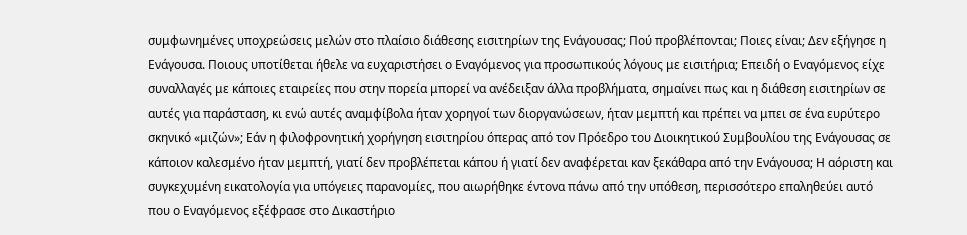συμφωνημένες υποχρεώσεις μελών στο πλαίσιο διάθεσης εισιτηρίων της Ενάγουσας; Πού προβλέπονται; Ποιες είναι; Δεν εξήγησε η Ενάγουσα. Ποιους υποτίθεται ήθελε να ευχαριστήσει ο Εναγόμενος για προσωπικούς λόγους με εισιτήρια; Επειδή ο Εναγόμενος είχε συναλλαγές με κάποιες εταιρείες που στην πορεία μπορεί να ανέδειξαν άλλα προβλήματα, σημαίνει πως και η διάθεση εισιτηρίων σε αυτές για παράσταση, κι ενώ αυτές αναμφίβολα ήταν χορηγοί των διοργανώσεων, ήταν μεμπτή και πρέπει να μπει σε ένα ευρύτερο σκηνικό «μιζών»; Εάν η φιλοφρονητική χορήγηση εισιτηρίου όπερας από τον Πρόεδρο του Διοικητικού Συμβουλίου της Ενάγουσας σε κάποιον καλεσμένο ήταν μεμπτή, γιατί δεν προβλέπεται κάπου ή γιατί δεν αναφέρεται καν ξεκάθαρα από την Ενάγουσα; Η αόριστη και συγκεχυμένη εικατολογία για υπόγειες παρανομίες, που αιωρήθηκε έντονα πάνω από την υπόθεση, περισσότερο επαληθεύει αυτό που ο Εναγόμενος εξέφρασε στο Δικαστήριο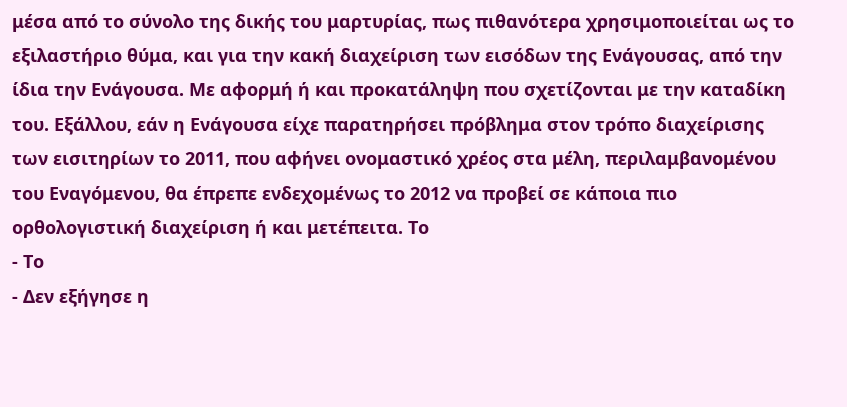μέσα από το σύνολο της δικής του μαρτυρίας, πως πιθανότερα χρησιμοποιείται ως το εξιλαστήριο θύμα, και για την κακή διαχείριση των εισόδων της Ενάγουσας, από την ίδια την Ενάγουσα. Με αφορμή ή και προκατάληψη που σχετίζονται με την καταδίκη του. Εξάλλου, εάν η Ενάγουσα είχε παρατηρήσει πρόβλημα στον τρόπο διαχείρισης των εισιτηρίων το 2011, που αφήνει ονομαστικό χρέος στα μέλη, περιλαμβανομένου του Εναγόμενου, θα έπρεπε ενδεχομένως το 2012 να προβεί σε κάποια πιο ορθολογιστική διαχείριση ή και μετέπειτα. Το
- Το
- Δεν εξήγησε η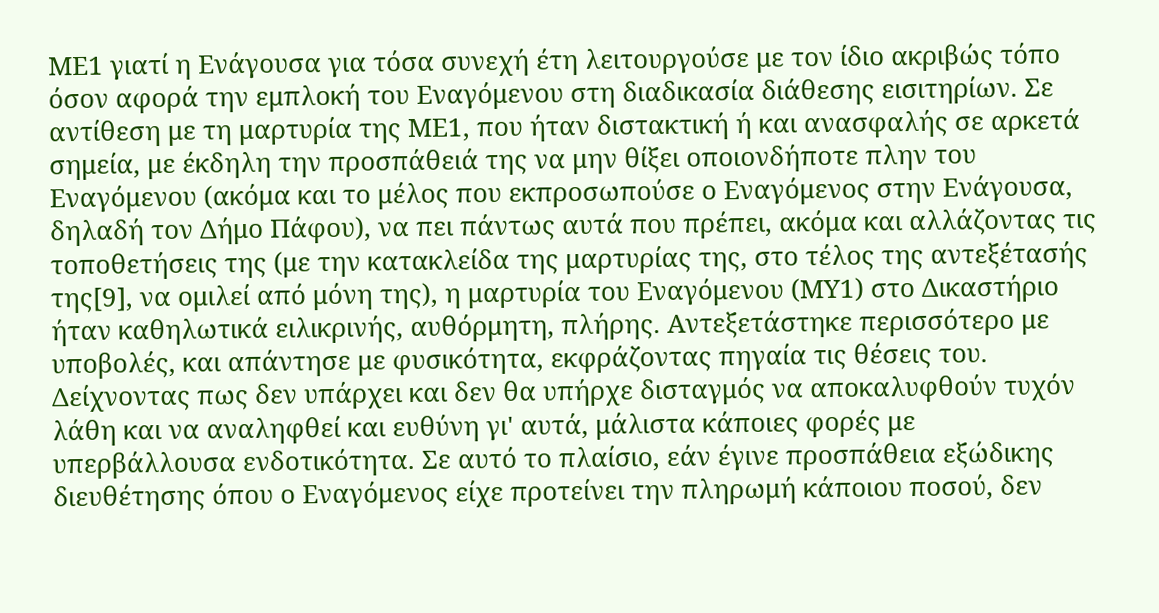ΜΕ1 γιατί η Ενάγουσα για τόσα συνεχή έτη λειτουργούσε με τον ίδιο ακριβώς τόπο όσον αφορά την εμπλοκή του Εναγόμενου στη διαδικασία διάθεσης εισιτηρίων. Σε αντίθεση με τη μαρτυρία της ΜΕ1, που ήταν διστακτική ή και ανασφαλής σε αρκετά σημεία, με έκδηλη την προσπάθειά της να μην θίξει οποιονδήποτε πλην του Εναγόμενου (ακόμα και το μέλος που εκπροσωπούσε ο Εναγόμενος στην Ενάγουσα, δηλαδή τον Δήμο Πάφου), να πει πάντως αυτά που πρέπει, ακόμα και αλλάζοντας τις τοποθετήσεις της (με την κατακλείδα της μαρτυρίας της, στο τέλος της αντεξέτασής της[9], να ομιλεί από μόνη της), η μαρτυρία του Εναγόμενου (ΜΥ1) στο Δικαστήριο ήταν καθηλωτικά ειλικρινής, αυθόρμητη, πλήρης. Αντεξετάστηκε περισσότερο με υποβολές, και απάντησε με φυσικότητα, εκφράζοντας πηγαία τις θέσεις του. Δείχνοντας πως δεν υπάρχει και δεν θα υπήρχε δισταγμός να αποκαλυφθούν τυχόν λάθη και να αναληφθεί και ευθύνη γι' αυτά, μάλιστα κάποιες φορές με υπερβάλλουσα ενδοτικότητα. Σε αυτό το πλαίσιο, εάν έγινε προσπάθεια εξώδικης διευθέτησης όπου ο Εναγόμενος είχε προτείνει την πληρωμή κάποιου ποσού, δεν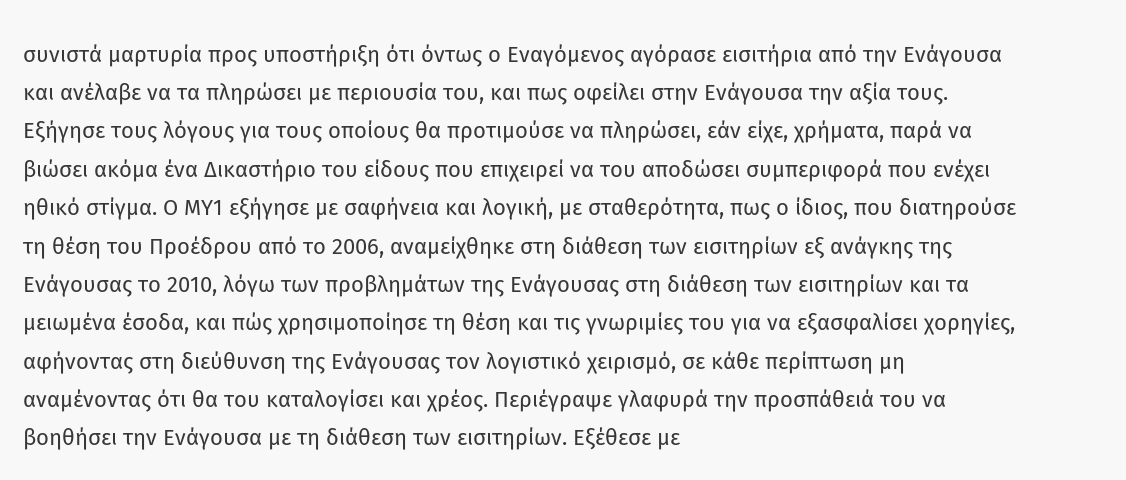συνιστά μαρτυρία προς υποστήριξη ότι όντως ο Εναγόμενος αγόρασε εισιτήρια από την Ενάγουσα και ανέλαβε να τα πληρώσει με περιουσία του, και πως οφείλει στην Ενάγουσα την αξία τους. Εξήγησε τους λόγους για τους οποίους θα προτιμούσε να πληρώσει, εάν είχε, χρήματα, παρά να βιώσει ακόμα ένα Δικαστήριο του είδους που επιχειρεί να του αποδώσει συμπεριφορά που ενέχει ηθικό στίγμα. Ο ΜΥ1 εξήγησε με σαφήνεια και λογική, με σταθερότητα, πως ο ίδιος, που διατηρούσε τη θέση του Προέδρου από το 2006, αναμείχθηκε στη διάθεση των εισιτηρίων εξ ανάγκης της Ενάγουσας το 2010, λόγω των προβλημάτων της Ενάγουσας στη διάθεση των εισιτηρίων και τα μειωμένα έσοδα, και πώς χρησιμοποίησε τη θέση και τις γνωριμίες του για να εξασφαλίσει χορηγίες, αφήνοντας στη διεύθυνση της Ενάγουσας τον λογιστικό χειρισμό, σε κάθε περίπτωση μη αναμένοντας ότι θα του καταλογίσει και χρέος. Περιέγραψε γλαφυρά την προσπάθειά του να βοηθήσει την Ενάγουσα με τη διάθεση των εισιτηρίων. Εξέθεσε με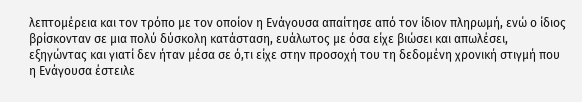λεπτομέρεια και τον τρόπο με τον οποίον η Ενάγουσα απαίτησε από τον ίδιον πληρωμή, ενώ ο ίδιος βρίσκονταν σε μια πολύ δύσκολη κατάσταση, ευάλωτος με όσα είχε βιώσει και απωλέσει, εξηγώντας και γιατί δεν ήταν μέσα σε ό,τι είχε στην προσοχή του τη δεδομένη χρονική στιγμή που η Ενάγουσα έστειλε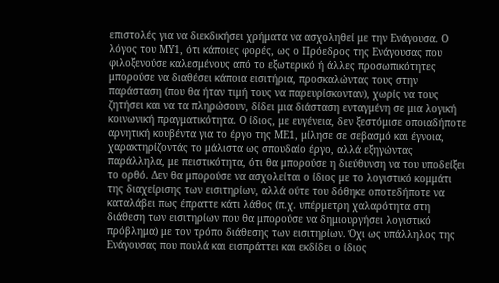επιστολές για να διεκδικήσει χρήματα να ασχοληθεί με την Ενάγουσα. Ο λόγος του ΜΥ1, ότι κάποιες φορές, ως ο Πρόεδρος της Ενάγουσας που φιλοξενούσε καλεσμένους από το εξωτερικό ή άλλες προσωπικότητες μπορούσε να διαθέσει κάποια εισιτήρια, προσκαλώντας τους στην παράσταση (που θα ήταν τιμή τους να παρευρίσκονταν), χωρίς να τους ζητήσει και να τα πληρώσουν, δίδει μια διάσταση ενταγμένη σε μια λογική κοινωνική πραγματικότητα. Ο ίδιος, με ευγένεια, δεν ξεστόμισε οποιαδήποτε αρνητική κουβέντα για το έργο της ΜΕ1, μίλησε σε σεβασμό και έγνοια, χαρακτηρίζοντάς το μάλιστα ως σπουδαίο έργο, αλλά εξηγώντας παράλληλα, με πειστικότητα, ότι θα μπορούσε η διεύθυνση να του υποδείξει το ορθό. Δεν θα μπορούσε να ασχολείται ο ίδιος με το λογιστικό κομμάτι της διαχείρισης των εισιτηρίων, αλλά ούτε του δόθηκε οποτεδήποτε να καταλάβει πως έπραττε κάτι λάθος (π.χ. υπέρμετρη χαλαρότητα στη διάθεση των εισιτηρίων που θα μπορούσε να δημιουργήσει λογιστικό πρόβλημα) με τον τρόπο διάθεσης των εισιτηρίων. Όχι ως υπάλληλος της Ενάγουσας που πουλά και εισπράττει και εκδίδει ο ίδιος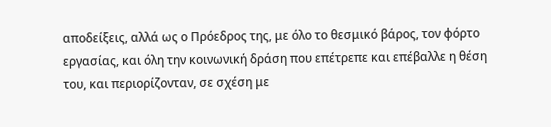αποδείξεις, αλλά ως ο Πρόεδρος της, με όλο το θεσμικό βάρος, τον φόρτο εργασίας, και όλη την κοινωνική δράση που επέτρεπε και επέβαλλε η θέση του, και περιορίζονταν, σε σχέση με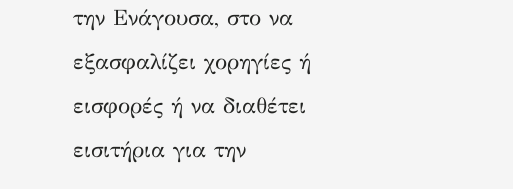την Ενάγουσα, στο να εξασφαλίζει χορηγίες ή εισφορές ή να διαθέτει εισιτήρια για την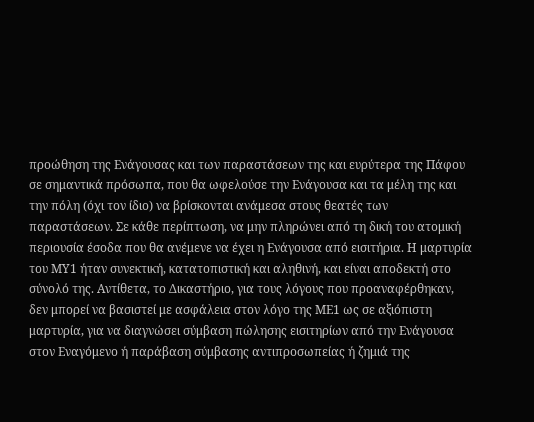προώθηση της Ενάγουσας και των παραστάσεων της και ευρύτερα της Πάφου σε σημαντικά πρόσωπα, που θα ωφελούσε την Ενάγουσα και τα μέλη της και την πόλη (όχι τον ίδιο) να βρίσκονται ανάμεσα στους θεατές των παραστάσεων. Σε κάθε περίπτωση, να μην πληρώνει από τη δική του ατομική περιουσία έσοδα που θα ανέμενε να έχει η Ενάγουσα από εισιτήρια. Η μαρτυρία του ΜΥ1 ήταν συνεκτική, κατατοπιστική και αληθινή, και είναι αποδεκτή στο σύνολό της. Αντίθετα, το Δικαστήριο, για τους λόγους που προαναφέρθηκαν, δεν μπορεί να βασιστεί με ασφάλεια στον λόγο της ΜΕ1 ως σε αξιόπιστη μαρτυρία, για να διαγνώσει σύμβαση πώλησης εισιτηρίων από την Ενάγουσα στον Εναγόμενο ή παράβαση σύμβασης αντιπροσωπείας ή ζημιά της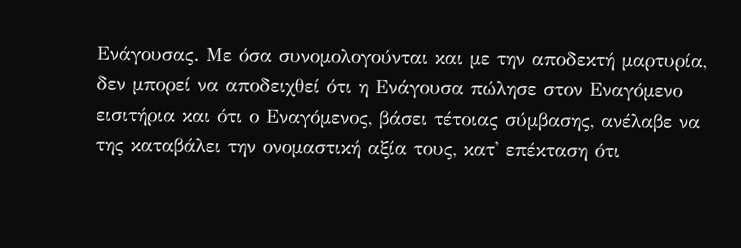Ενάγουσας. Με όσα συνομολογούνται και με την αποδεκτή μαρτυρία, δεν μπορεί να αποδειχθεί ότι η Ενάγουσα πώλησε στον Εναγόμενο εισιτήρια και ότι ο Εναγόμενος, βάσει τέτοιας σύμβασης, ανέλαβε να της καταβάλει την ονομαστική αξία τους, κατ' επέκταση ότι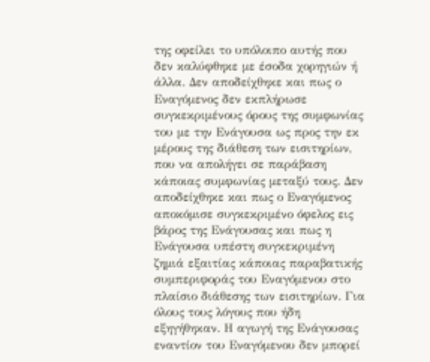της οφείλει το υπόλοιπο αυτής που δεν καλύφθηκε με έσοδα χορηγιών ή άλλα. Δεν αποδείχθηκε και πως ο Εναγόμενος δεν εκπλήρωσε συγκεκριμένους όρους της συμφωνίας του με την Ενάγουσα ως προς την εκ μέρους της διάθεση των εισιτηρίων, που να απολήγει σε παράβαση κάποιας συμφωνίας μεταξύ τους. Δεν αποδείχθηκε και πως ο Εναγόμενος αποκόμισε συγκεκριμένο όφελος εις βάρος της Ενάγουσας και πως η Ενάγουσα υπέστη συγκεκριμένη ζημιά εξαιτίας κάποιας παραβατικής συμπεριφοράς του Εναγόμενου στο πλαίσιο διάθεσης των εισιτηρίων. Για όλους τους λόγους που ήδη εξηγήθηκαν. Η αγωγή της Ενάγουσας εναντίον του Εναγόμενου δεν μπορεί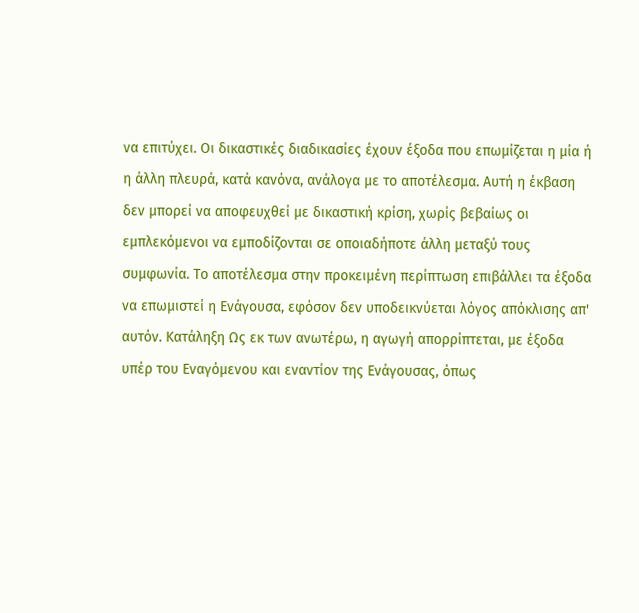να επιτύχει. Οι δικαστικές διαδικασίες έχουν έξοδα που επωμίζεται η μία ή η άλλη πλευρά, κατά κανόνα, ανάλογα με το αποτέλεσμα. Αυτή η έκβαση δεν μπορεί να αποφευχθεί με δικαστική κρίση, χωρίς βεβαίως οι εμπλεκόμενοι να εμποδίζονται σε οποιαδήποτε άλλη μεταξύ τους συμφωνία. Το αποτέλεσμα στην προκειμένη περίπτωση επιβάλλει τα έξοδα να επωμιστεί η Ενάγουσα, εφόσον δεν υποδεικνύεται λόγος απόκλισης απ' αυτόν. Κατάληξη Ως εκ των ανωτέρω, η αγωγή απορρίπτεται, με έξοδα υπέρ του Εναγόμενου και εναντίον της Ενάγουσας, όπως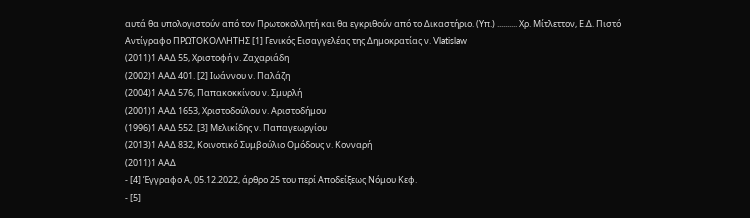αυτά θα υπολογιστούν από τον Πρωτοκολλητή και θα εγκριθούν από το Δικαστήριο. (Υπ.) .......... Χρ. Μίτλεττον, Ε.Δ. Πιστό Αντίγραφο ΠΡΩΤΟΚΟΛΛΗΤΗΣ [1] Γενικός Εισαγγελέας της Δημοκρατίας ν. Vlatislaw
(2011)1 ΑΑΔ 55, Χριστοφή ν. Ζαχαριάδη
(2002)1 ΑΑΔ 401. [2] Ιωάννου ν. Παλάζη
(2004)1 ΑΑΔ 576, Παπακοκκίνου ν. Σμυρλή
(2001)1 ΑΑΔ 1653, Χριστοδούλου ν. Αριστοδήμου
(1996)1 ΑΑΔ 552. [3] Μελικίδης ν. Παπαγεωργίου
(2013)1 ΑΑΔ 832, Κοινοτικό Συμβούλιο Ομόδους ν. Κονναρή
(2011)1 ΑΑΔ
- [4] Έγγραφο Α, 05.12.2022, άρθρο 25 του περί Αποδείξεως Νόμου Κεφ.
- [5]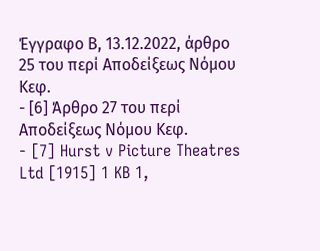Έγγραφο Β, 13.12.2022, άρθρο 25 του περί Αποδείξεως Νόμου Κεφ.
- [6] Άρθρο 27 του περί Αποδείξεως Νόμου Κεφ.
- [7] Hurst v Picture Theatres Ltd [1915] 1 KB 1,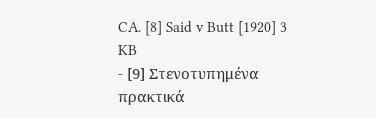CA. [8] Said v Butt [1920] 3 KB
- [9] Στενοτυπημένα πρακτικά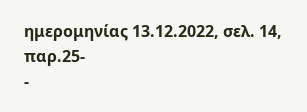ημερομηνίας 13.12.2022, σελ. 14, παρ.25-
-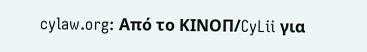cylaw.org: Από το ΚΙΝOΠ/CyLii για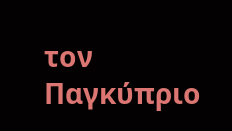τον Παγκύπριο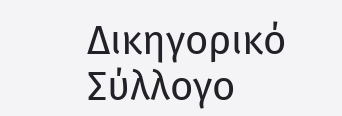Δικηγορικό Σύλλογο